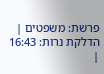פרשת: משפטים | הדלקת נרות: 16:43 |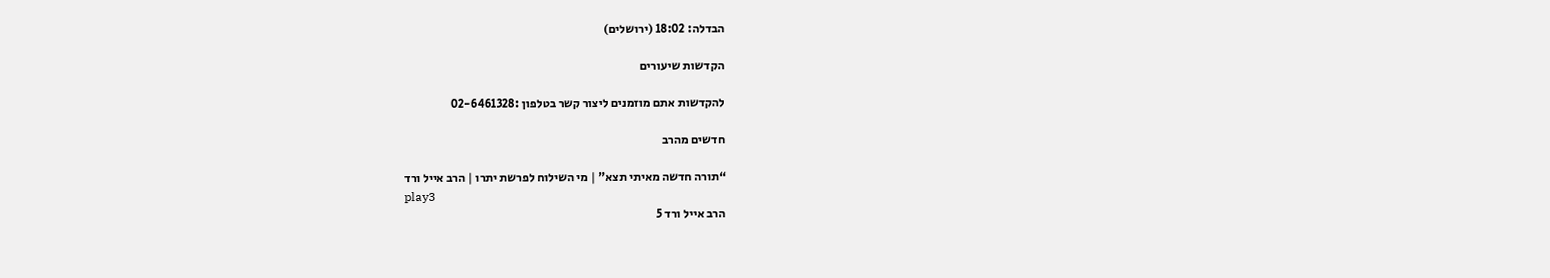הבדלה: 18:02 (ירושלים)

הקדשות שיעורים

להקדשות אתם מוזמנים ליצור קשר בטלפון :02-6461328

חדשים מהרב

“תורה חדשה מאיתי תצא” | מי השילוח לפרשת יתרו | הרב אייל ורד
play3
הרב אייל ורד 5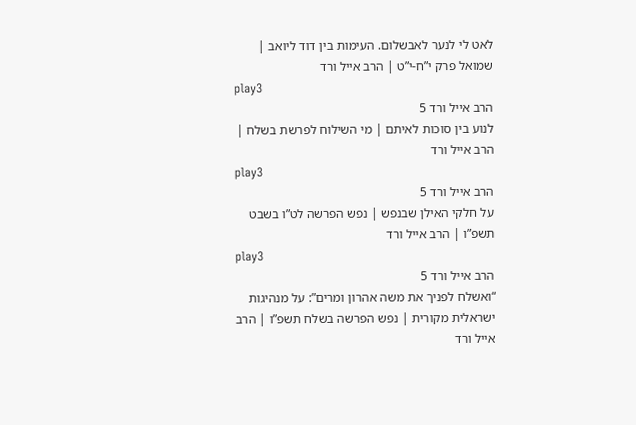לאט לי לנער לאבשלום. העימות בין דוד ליואב | שמואל פרק י”ח-י”ט | הרב אייל ורד
play3
הרב אייל ורד 5
לנוע בין סוכות לאיתם | מי השילוח לפרשת בשלח | הרב אייל ורד
play3
הרב אייל ורד 5
על חלקי האילן שבנפש | נפש הפרשה לט”ו בשבט תשפ”ו | הרב אייל ורד
play3
הרב אייל ורד 5
“ואשלח לפניך את משה אהרון ומרים”: על מנהיגות ישראלית מקורית | נפש הפרשה בשלח תשפ”ו | הרב אייל ורד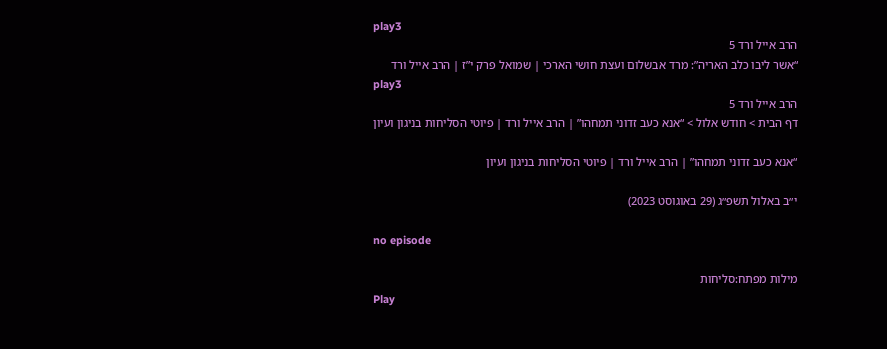play3
הרב אייל ורד 5
“אשר ליבו כלב האריה”: מרד אבשלום ועצת חושי הארכי | שמואל פרק י”ז | הרב אייל ורד
play3
הרב אייל ורד 5
דף הבית > חודש אלול > “אנא כעב זדוני תמחהו” | הרב אייל ורד | פיוטי הסליחות בניגון ועיון

“אנא כעב זדוני תמחהו” | הרב אייל ורד | פיוטי הסליחות בניגון ועיון

י״ב באלול תשפ״ג (29 באוגוסט 2023)

no episode

מילות מפתח:סליחות
Play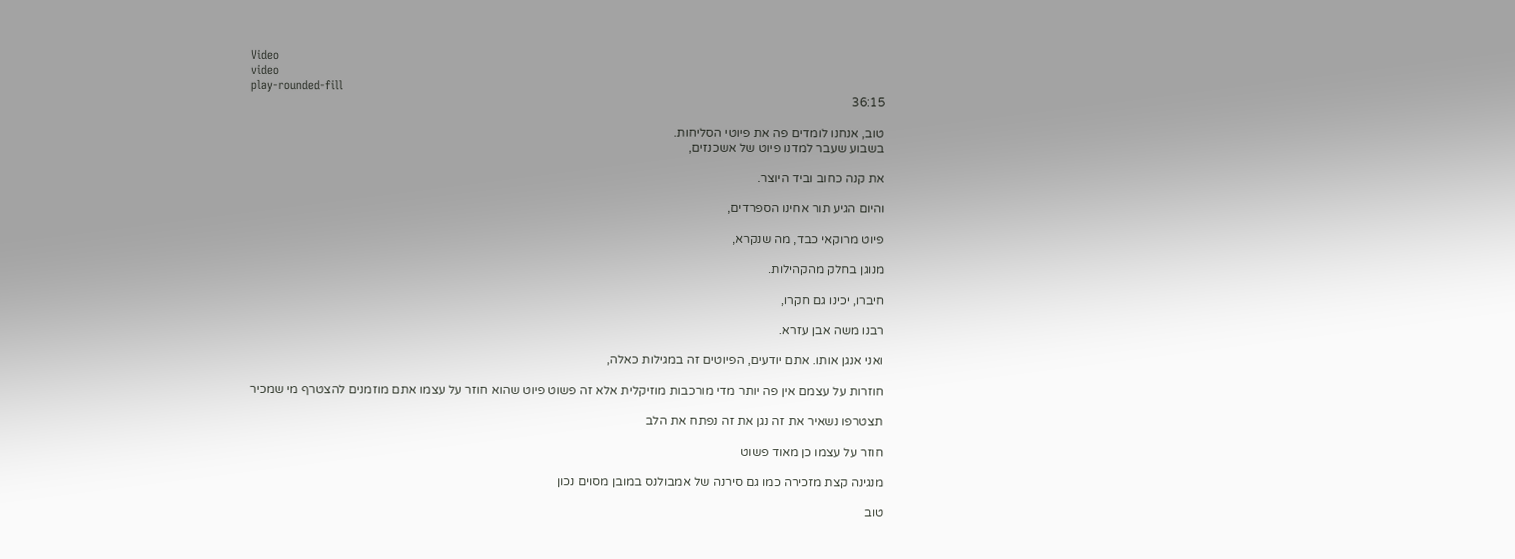Video
video
play-rounded-fill
36:15

טוב, אנחנו לומדים פה את פיוטי הסליחות.
בשבוע שעבר למדנו פיוט של אשכנזים,

את קנה כחוב וביד היוצר.

והיום הגיע תור אחינו הספרדים,

פיוט מרוקאי כבד, מה שנקרא,

מנוגן בחלק מהקהילות.

חיברו, יכינו גם חקרו,

רבנו משה אבן עזרא.

ואני אנגן אותו. אתם יודעים, הפיוטים זה במגילות כאלה,

חוזרות על עצמם אין פה יותר מדי מורכבות מוזיקלית אלא זה פשוט פיוט שהוא חוזר על עצמו אתם מוזמנים להצטרף מי שמכיר

תצטרפו נשאיר את זה נגן את זה נפתח את הלב

חוזר על עצמו כן מאוד פשוט

מנגינה קצת מזכירה כמו גם סירנה של אמבולנס במובן מסוים נכון

טוב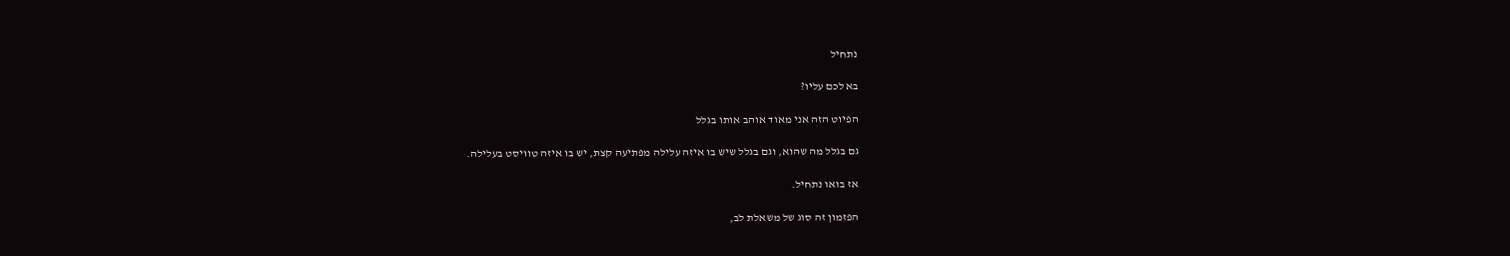נתחיל

בא לכם עליו?

הפיוט הזה אני מאוד אוהב אותו בגלל

גם בגלל מה שהוא, וגם בגלל שיש בו איזה עלילה מפתיעה קצת, יש בו איזה טוויסט בעלילה.

אז בואו נתחיל.

הפזמון זה סוג של משאלת לב,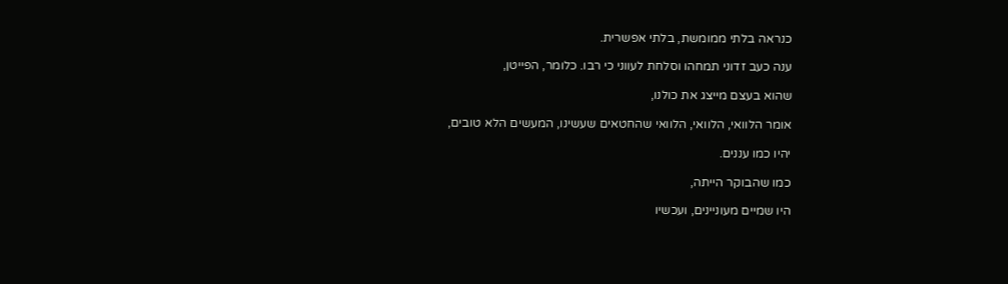כנראה בלתי ממומשת, בלתי אפשרית.

ענה כעב זדוני תמחהו וסלחת לעווני כי רבו. כלומר, הפייטן,

שהוא בעצם מייצג את כולנו,

אומר הלוואי, הלוואי, הלוואי שהחטאים שעשינו, המעשים הלא טובים,

יהיו כמו עננים.

כמו שהבוקר הייתה,

היו שמיים מעוניינים, ועכשיו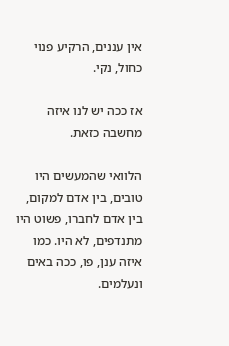אין עננים, הרקיע פנוי כחול, נקי.

אז ככה יש לנו איזה מחשבה כזאת.

הלוואי שהמעשים היו טובים, בין אדם למקום, בין אדם לחברו, פשוט היו מתנדפים, לא היו. כמו איזה ענן, פו, ככה באים ונעלמים.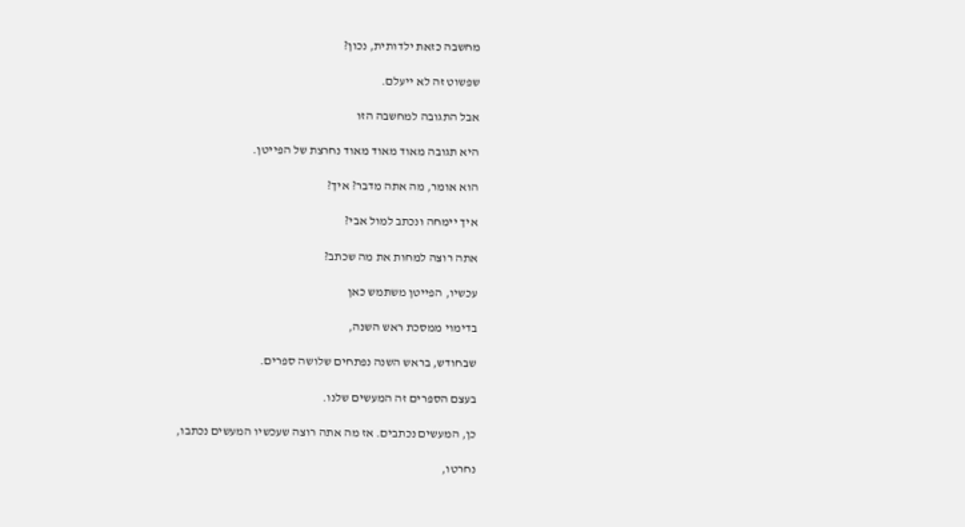מחשבה כזאת ילדותית, נכון?

שפשוט זה לא ייעלם.

אבל התגובה למחשבה הזו

היא תגובה מאוד מאוד מאוד נחרצת של הפייטן.

הוא אומר, מה אתה מדבר? איך?

איך יימחה ונכתב למול אבי?

אתה רוצה למחות את מה שכתב?

עכשיו, הפייטן משתמש כאן

בדימוי ממסכת ראש השנה,

שבחודש, בראש השנה נפתחים שלושה ספרים.

בעצם הספרים זה המעשים שלנו.

כן, המעשים נכתבים. אז מה אתה רוצה שעכשיו המעשים נכתבו,

נחרטו,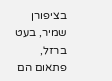בציפורן שמיר, בעט ברזל, פתאום הם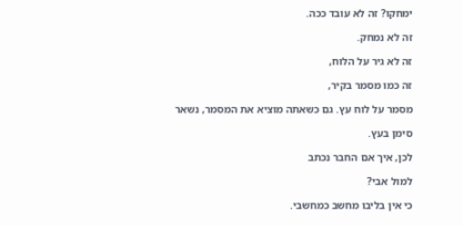ימחקו? זה לא עובד ככה.

זה לא נמחק.

זה לא גיר על הלוח,

זה כמו מסמר בקיר,

מסמר על לוח עץ. גם כשאתה מוציא את המסמר, נשאר

סימן בעץ.

לכן, איך אם החבר נכתב

למול אבי?

כי אין בליבו מחשב כמחשבי.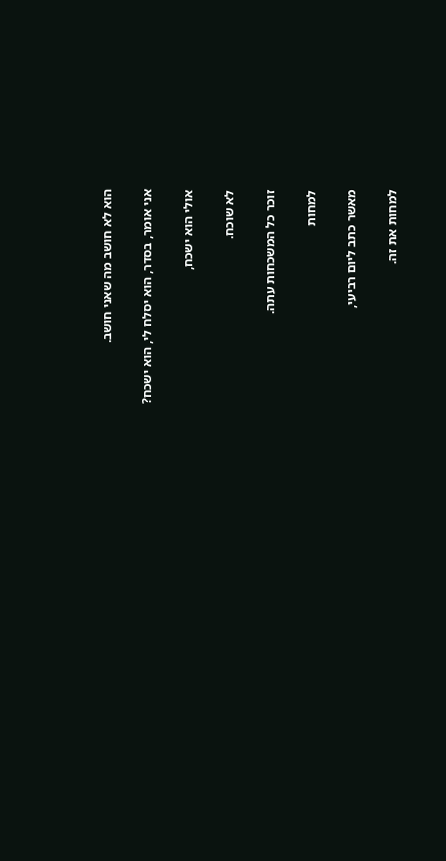הוא לא חושב מה שאני חושב.

אני אומר, בסדר, הוא יסלח לי, הוא ישכח?

אולי הוא ישכח,

לא שוכח.

זוכר כל המשכחות עתה.

למחות

מאשר כתב ליום רביעי,

למחות את זה.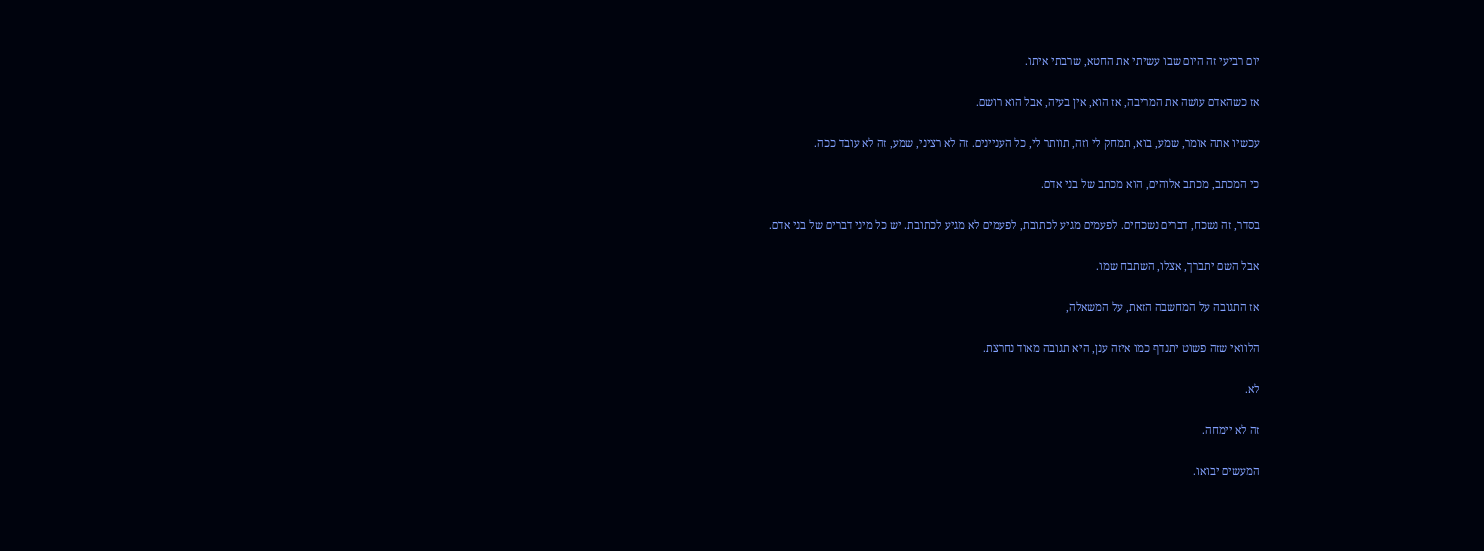יום רביעי זה היום שבו עשיתי את החטא, שרבתי איתו.

אז כשהאדם עושה את המריבה, אז הוא, אין בעיה, אבל הוא רושם.

עכשיו אתה אומר, שמע, בוא, תמחק לי וזה, תוותר לי, כל העניינים. זה לא רציני, שמע, זה לא עובד ככה.

כי המכתב, מכתב אלוהים, הוא מכתב של בני אדם.

בסדר, זה נשכח, דברים נשכחים. לפעמים מגיע לכתובת, לפעמים לא מגיע לכתובת. יש כל מיני דברים של בני אדם.

אבל השם יתברך, אצלו, השתבח שמו.

אז התגובה על המחשבה הזאת, על המשאלה,

הלוואי שזה פשוט יתנדף כמו איזה ענן, היא תגובה מאוד נחרצת.

לא.

זה לא יימחה.

המעשים יבואו.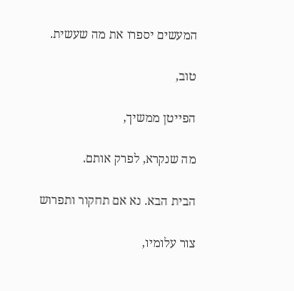המעשים יספרו את מה שעשית.

טוב,

הפייטן ממשיך,

מה שנקרא, לפרק אותם.

הבית הבא. נא אם תחקור ותפרוש

צור עלומיו,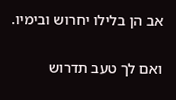אב הן בלילו יחרוש ובימיו.

ואם לך טעב תדרוש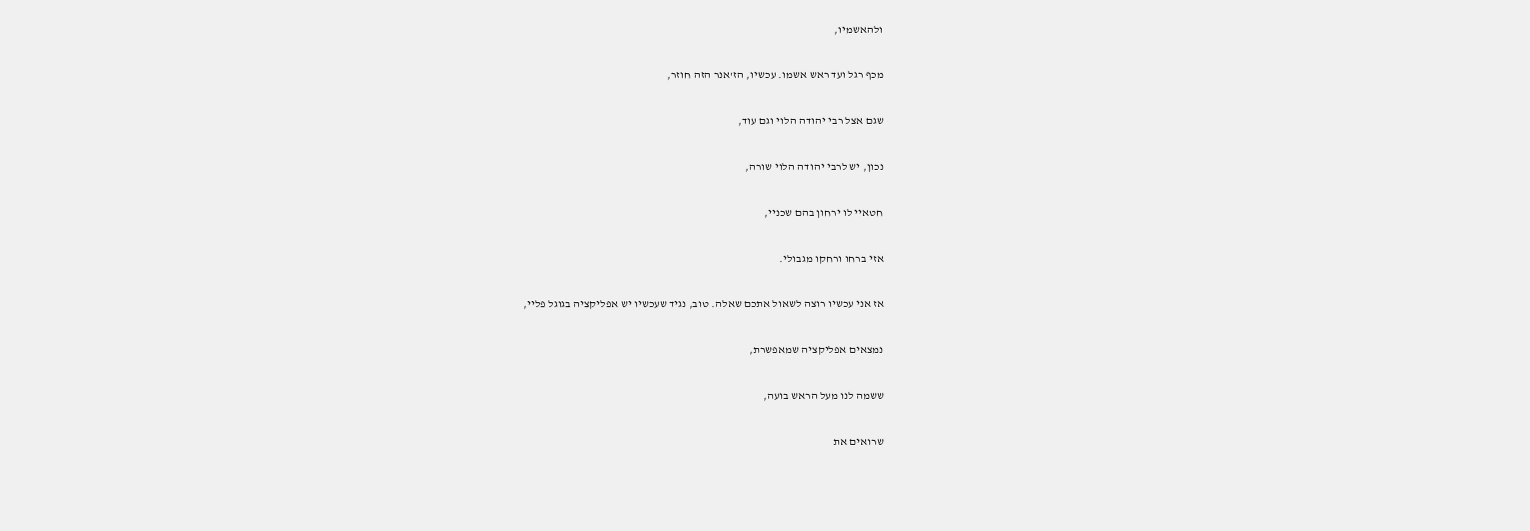ולהאשמיו,

מכף רגל ועד ראש אשמו. עכשיו, הז'אנר הזה חוזר,

שגם אצל רבי יהודה הלוי וגם עוד,

נכון, יש לרבי יהודה הלוי שורה,

חטאיי לו ירחון בהם שכניי,

אזי ברחו ורחקו מגבולי.

אז אני עכשיו רוצה לשאול אתכם שאלה. טוב, נגיד שעכשיו יש אפליקציה בגוגל פליי,

נמצאים אפליקציה שמאפשרת,

ששמה לנו מעל הראש בועה,

שרואים את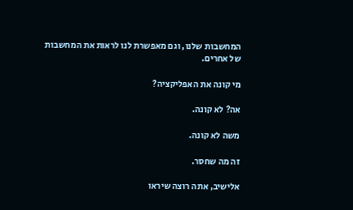המחשבות שלנו, וגם מאפשרת לנו לראות את המחשבות של אחרים.

מי קונה את האפליקציה?

אה? לא קונה.

משה לא קונה.

זה מה שחסר.

אלישיב, אתה רוצה שיראו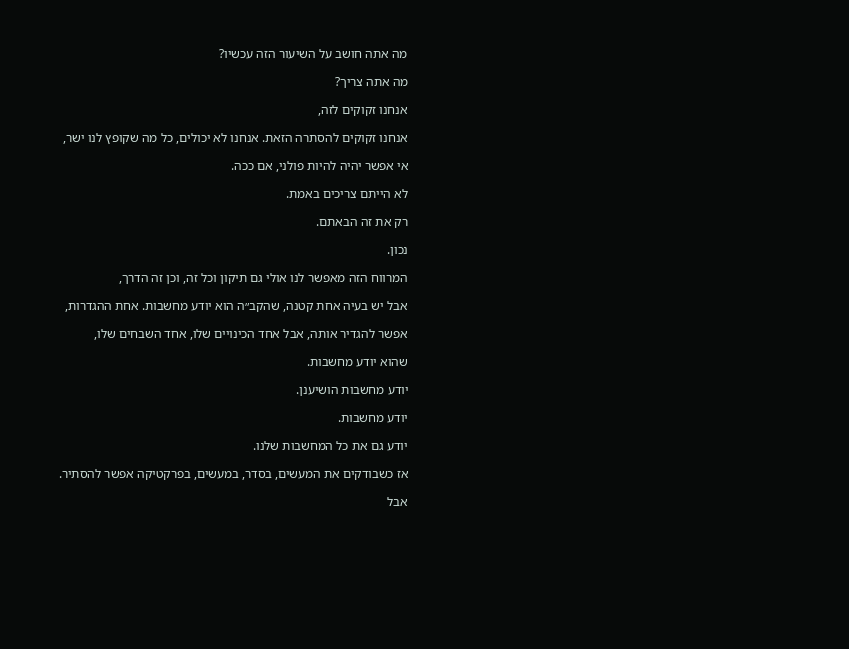מה אתה חושב על השיעור הזה עכשיו?

מה אתה צריך?

אנחנו זקוקים לזה,

אנחנו זקוקים להסתרה הזאת. אנחנו לא יכולים, כל מה שקופץ לנו ישר,

אי אפשר יהיה להיות פולני, אם ככה.

לא הייתם צריכים באמת.

רק את זה הבאתם.

נכון.

המרווח הזה מאפשר לנו אולי גם תיקון וכל זה, וכן זה הדרך,

אבל יש בעיה אחת קטנה, שהקב״ה הוא יודע מחשבות. אחת ההגדרות,

אפשר להגדיר אותה, אבל אחד הכינויים שלו, אחד השבחים שלו,

שהוא יודע מחשבות.

יודע מחשבות הושיענן.

יודע מחשבות.

יודע גם את כל המחשבות שלנו.

אז כשבודקים את המעשים, בסדר, במעשים, בפרקטיקה אפשר להסתיר.

אבל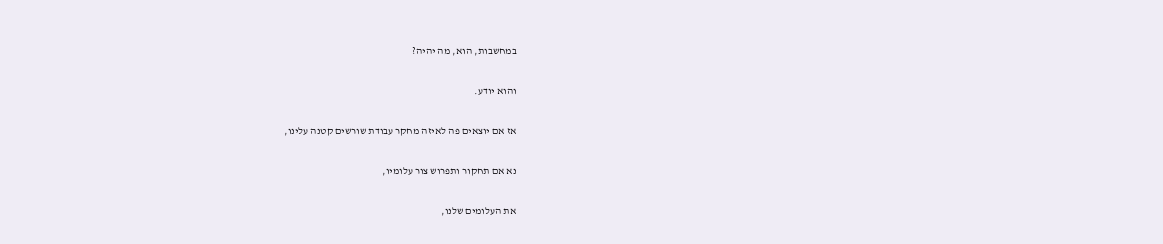במחשבות, הוא, מה יהיה?

והוא יודע.

אז אם יוצאים פה לאיזה מחקר עבודת שורשים קטנה עלינו,

נא אם תחקור ותפרוש צור עלומיו,

את העלומים שלנו,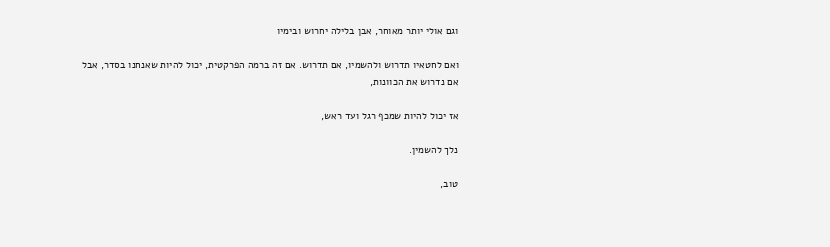וגם אולי יותר מאוחר, אבן בלילה יחרוש ובימיו

ואם לחטאיו תדרוש ולהשמיו, אם תדרוש. אם זה ברמה הפרקטית, יכול להיות שאנחנו בסדר, אבל אם נדרוש את הכוונות,

אז יכול להיות שמכף רגל ועד ראש,

נלך להשמין.

טוב,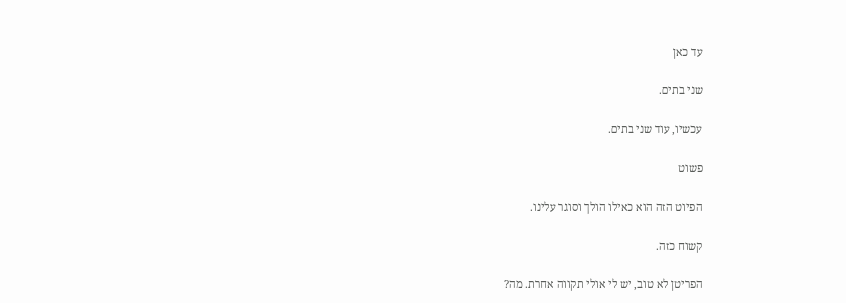עד כאן

שני בתים.

עכשיו, עוד שני בתים.

פשוט

הפיוט הזה הוא כאילו הולך וסוגר עלינו.

קשוח כזה.

הפריטן לא טוב, יש לי אולי תקווה אחרת. מה?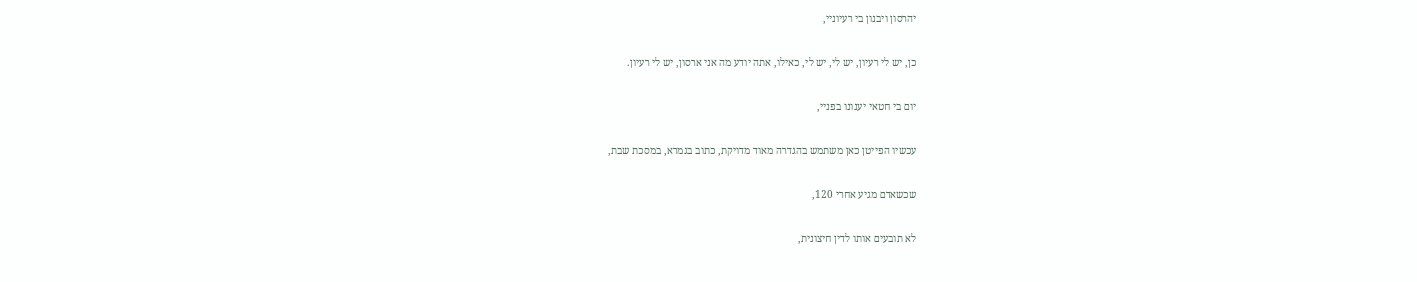יהרסון ויבנון בי רעיוניי,

כן, יש לי רעיון, יש לי, יש לי, כאילו, אתה יודע מה אני ארסון, יש לי רעיון.

יום בי חטאי יענונו בפניי,

עכשיו הפייטן כאן משתמש בהגדרה מאוד מדויקת, כתוב בגמרא, במסכת שבת,

שכשאדם מגיע אחרי 120,

לא תובעים אותו לדין חיצונית,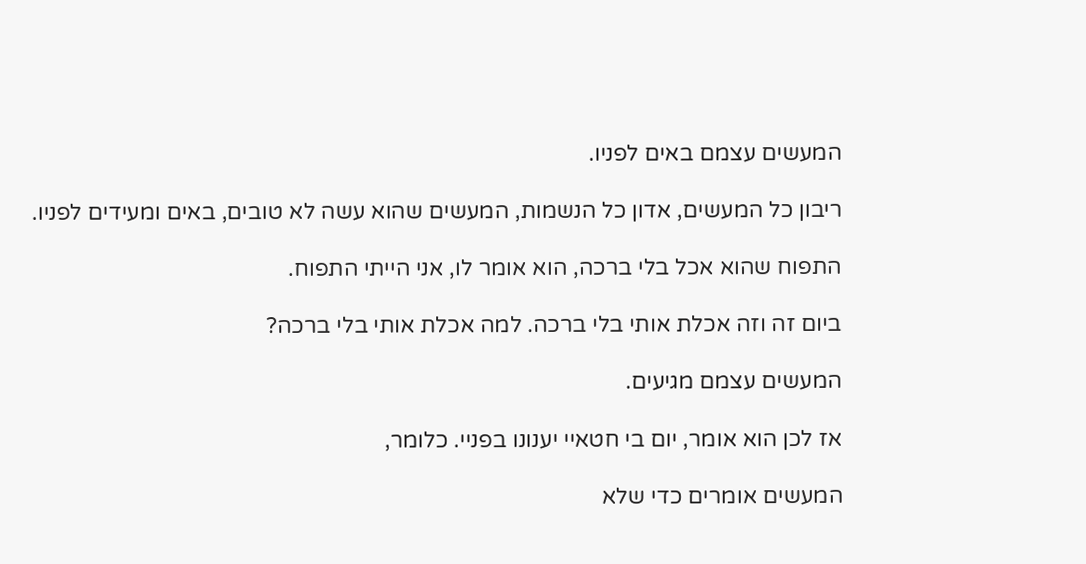המעשים עצמם באים לפניו.

ריבון כל המעשים, אדון כל הנשמות, המעשים שהוא עשה לא טובים, באים ומעידים לפניו.

התפוח שהוא אכל בלי ברכה, הוא אומר לו, אני הייתי התפוח.

ביום זה וזה אכלת אותי בלי ברכה. למה אכלת אותי בלי ברכה?

המעשים עצמם מגיעים.

אז לכן הוא אומר, יום בי חטאיי יענונו בפניי. כלומר,

המעשים אומרים כדי שלא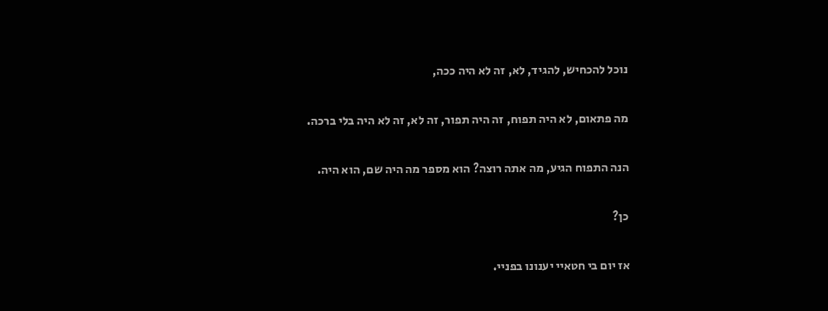נוכל להכחיש, להגיד, לא, זה לא היה ככה,

מה פתאום, לא היה תפוח, זה היה תפור, זה לא, זה לא היה בלי ברכה.

הנה התפוח הגיע, מה אתה רוצה? הוא מספר מה היה שם, הוא היה.

כן?

אז יום בי חטאיי יענונו בפניי.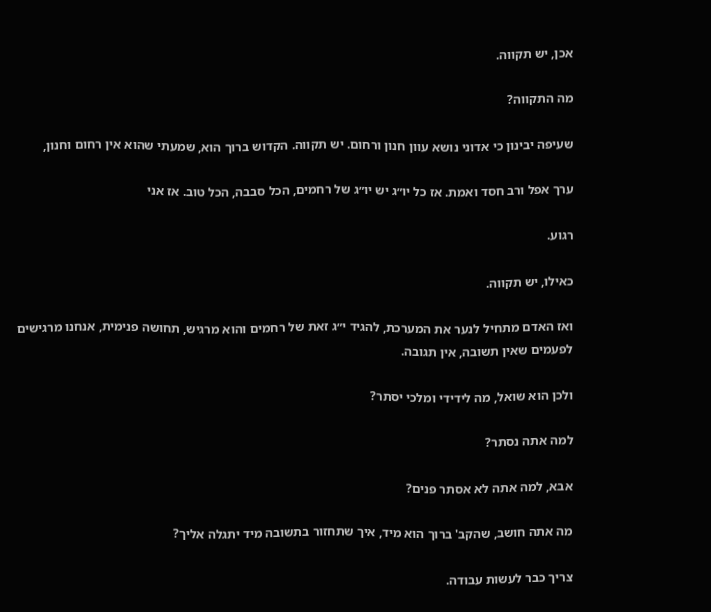אכן, יש תקווה.

מה התקווה?

שעיפה יבינון כי אדוני נושא עוון חנון ורחום. יש תקווה. הקדוש ברוך הוא, שמעתי שהוא אין רחום וחנון,

ערך אפל ורב חסד ואמת. אז כל יו״ג יש יו״ג של רחמים, הכל סבבה, הכל טוב. אז אני

רגוע.

כאילו, יש תקווה.

ואז האדם מתחיל לנער את המערכת, להגיד י״ג זאת של רחמים והוא מרגיש, תחושה פנימית, אנחנו מרגישים לפעמים שאין תשובה, אין תגובה.

ולכן הוא שואל, מה לידידי ומלכי יסתר?

למה אתה נסתר?

אבא, למה אתה לא אסתר פנים?

מה אתה חושב, שהקב' ברוך הוא מיד, איך שתחזור בתשובה מיד יתגלה אליך?

צריך כבר לעשות עבודה.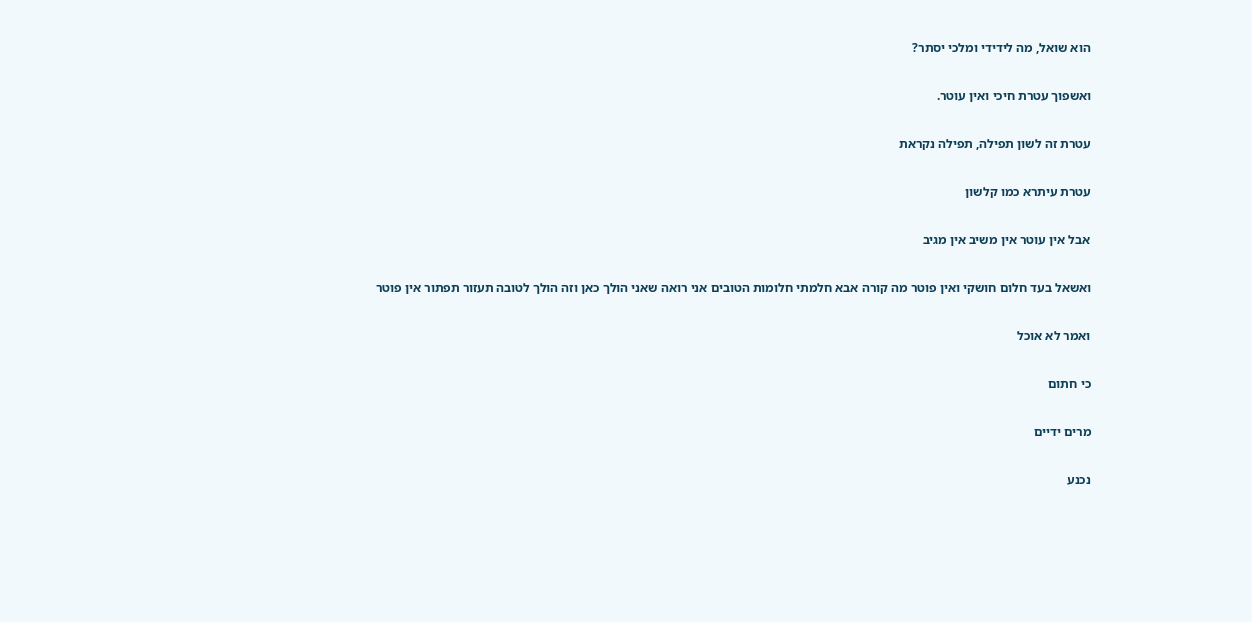הוא שואל, מה לידידי ומלכי יסתר?

ואשפוך עטרת חיכי ואין עוטר.

עטרת זה לשון תפילה, תפילה נקראת

עטרת עיתרא כמו קלשון

אבל אין עוטר אין משיב אין מגיב

ואשאל בעד חלום חושקי ואין פוטר מה קורה אבא חלמתי חלומות הטובים אני רואה שאני הולך כאן וזה הולך לטובה תעזור תפתור אין פוטר

ואמר לא אוכל

כי חתום

מרים ידיים

נכנע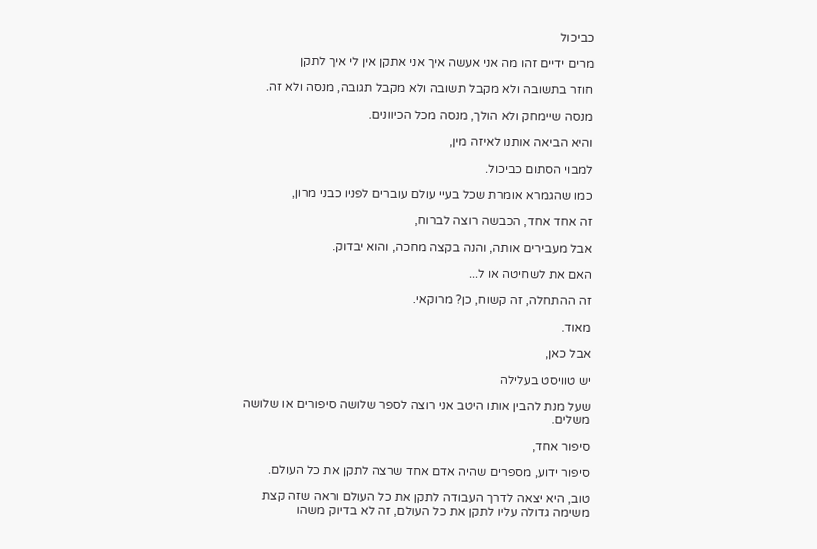כביכול

מרים ידיים זהו מה אני אעשה איך אני אתקן אין לי איך לתקן

חוזר בתשובה ולא מקבל תשובה ולא מקבל תגובה, מנסה ולא זה.

מנסה שיימחק ולא הולך, מנסה מכל הכיוונים.

והיא הביאה אותנו לאיזה מין,

למבוי הסתום כביכול.

כמו שהגמרא אומרת שכל בעיי עולם עוברים לפניו כבני מרון,

זה אחד אחד, הכבשה רוצה לברוח,

אבל מעבירים אותה, והנה בקצה מחכה, והוא יבדוק.

האם את לשחיטה או ל...

זה ההתחלה, זה קשוח, כן? מרוקאי.

מאוד.

אבל כאן,

יש טוויסט בעלילה

שעל מנת להבין אותו היטב אני רוצה לספר שלושה סיפורים או שלושה משלים.

סיפור אחד,

סיפור ידוע, מספרים שהיה אדם אחד שרצה לתקן את כל העולם.

טוב, היא יצאה לדרך העבודה לתקן את כל העולם וראה שזה קצת משימה גדולה עליו לתקן את כל העולם, זה לא בדיוק משהו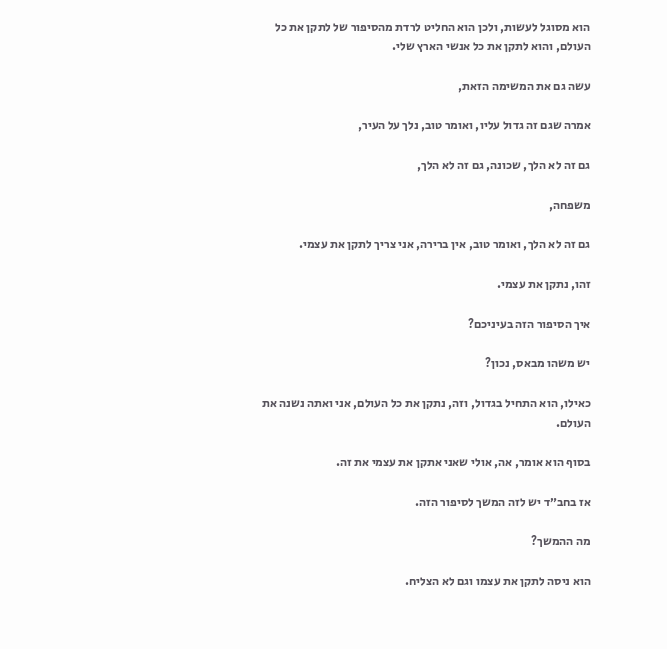הוא מסוגל לעשות, ולכן הוא החליט לרדת מהסיפור של לתקן את כל העולם, והוא לתקן את כל אנשי הארץ שלי.

עשה גם את המשימה הזאת,

אמרה שגם זה גדול עליו, ואומר טוב, נלך על העיר,

גם זה לא הלך, שכונה, גם זה לא הלך,

משפחה,

גם זה לא הלך, ואומר טוב, אין ברירה, אני צריך לתקן את עצמי.

זהו, נתקן את עצמי.

איך הסיפור הזה בעיניכם?

יש משהו מבאס, נכון?

כאילו, הוא התחיל בגדול, וזה, נתקן את כל העולם, אני ואתה נשנה את העולם.

בסוף הוא אומר, אה, אולי שאני אתקן את עצמי את זה.

אז בחב״ד יש לזה המשך לסיפור הזה.

מה ההמשך?

הוא ניסה לתקן את עצמו וגם לא הצליח.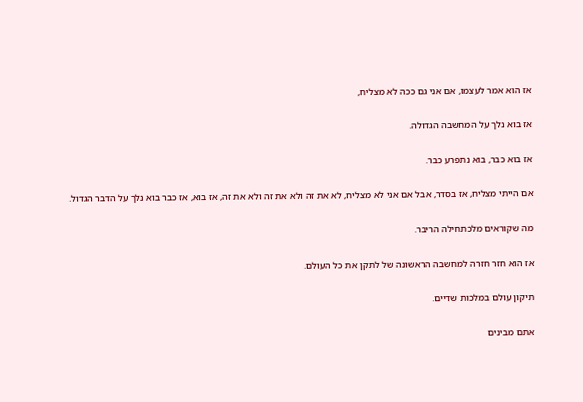אז הוא אמר לעצמו, אם אני גם ככה לא מצליח,

אז בוא נלך על המחשבה הגדולה.

אז בוא כבר, בוא נתפרע כבר.

אם הייתי מצליח, אז בסדר, אבל אם אני לא מצליח, לא את זה ולא את זה ולא את זה, אז בוא, אז כבר בוא נלך על הדבר הגדול.

מה שקוראים מלכתחילה הריבר.

אז הוא חזר חזרה למחשבה הראשונה של לתקן את כל העולם.

תיקון עולם במלכות שדיים.

אתם מבינים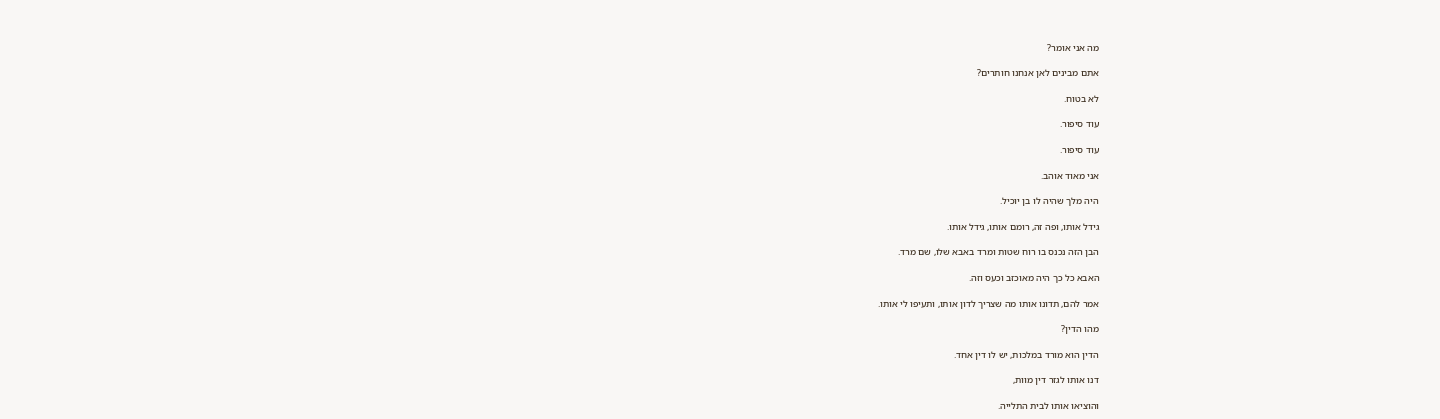מה אני אומר?

אתם מבינים לאן אנחנו חותרים?

לא בטוח.

עוד סיפור.

עוד סיפור.

אני מאוד אוהב.

היה מלך שהיה לו בן יוכיל.

גידל אותו, ופה זה, רומם אותו, גידל אותו.

הבן הזה נכנס בו רוח שטות ומרד באבא שלו, שם מרד.

האבא כל כך היה מאוכזב וכעס וזה.

אמר להם, תדונו אותו מה שצריך לדון אותו, ותעיפו לי אותו.

מהו הדין?

הדין הוא מורד במלכות, יש לו דין אחד.

דנו אותו לגזר דין מוות,

והוציאו אותו לבית התלייה.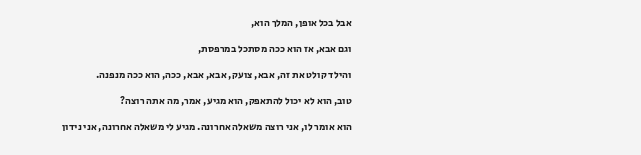אבל בכל אופן, המלך הוא,

וגם אבא, אז הוא ככה מסתכל במרפסת,

והילד קולט את זה, אבא, צועק, אבא, אבא, ככה, הוא ככה מנפנה.

טוב, הוא לא יכול להתאפק, הוא מגיע, אמר, מה אתה רוצה?

הוא אומר לו, אני רוצה משאלה אחרונה. מגיע לי משאלה אחרונה, אני נידון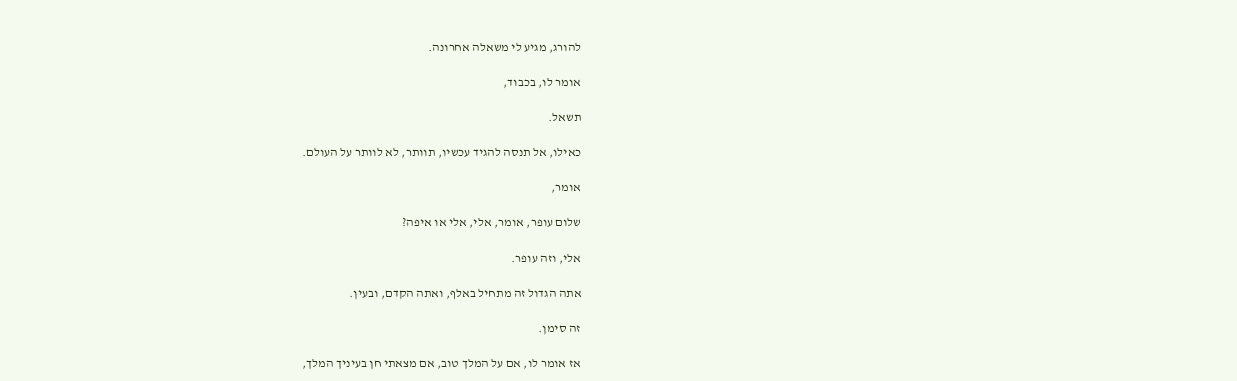להורג, מגיע לי משאלה אחרונה.

אומר לו, בכבוד,

תשאל.

כאילו, אל תנסה להגיד עכשיו, תוותר, לא לוותר על העולם.

אומר,

שלום עופר, אומר, אלי, אלי או איפה?

אלי, וזה עופר.

אתה הגדול זה מתחיל באלף, ואתה הקדם, ובעין.

זה סימן.

אז אומר לו, אם על המלך טוב, אם מצאתי חן בעיניך המלך,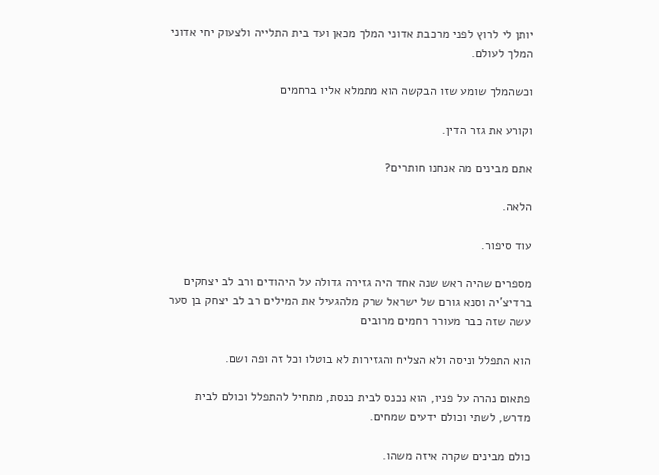יותן לי לרוץ לפני מרכבת אדוני המלך מכאן ועד בית התלייה ולצעוק יחי אדוני המלך לעולם.

וכשהמלך שומע שזו הבקשה הוא מתמלא אליו ברחמים

וקורע את גזר הדין.

אתם מבינים מה אנחנו חותרים?

הלאה.

עוד סיפור.

מספרים שהיה ראש שנה אחד היה גזירה גדולה על היהודים ורב לב יצחקים ברדיצ'יה וסנא גורם של ישראל שרק מלהגעיל את המילים רב לב יצחק בן סער עשה שזה כבר מעורר רחמים מרובים

הוא התפלל וניסה ולא הצליח והגזירות לא בוטלו וכל זה ופה ושם.

פתאום נהרה על פניו, הוא נכנס לבית כנסת, מתחיל להתפלל וכולם לבית מדרש, לשתי וכולם ידעים שמחים.

כולם מבינים שקרה איזה משהו.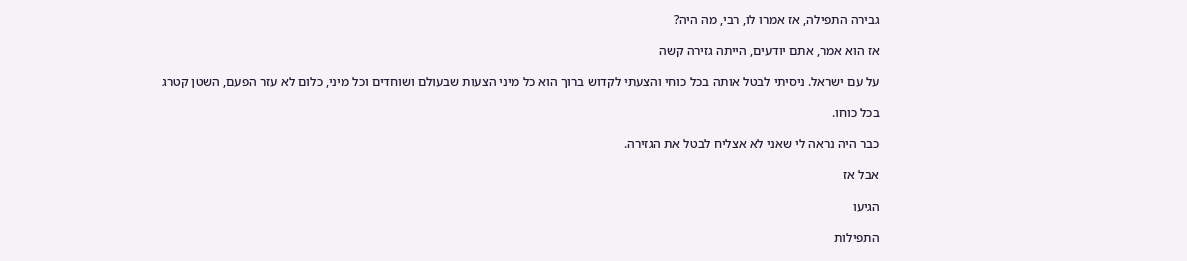גבירה התפילה, אז אמרו לו, רבי, מה היה?

אז הוא אמר, אתם יודעים, הייתה גזירה קשה

על עם ישראל. ניסיתי לבטל אותה בכל כוחי והצעתי לקדוש ברוך הוא כל מיני הצעות שבעולם ושוחדים וכל מיני, כלום לא עזר הפעם, השטן קטרג

בכל כוחו.

כבר היה נראה לי שאני לא אצליח לבטל את הגזירה.

אבל אז

הגיעו

התפילות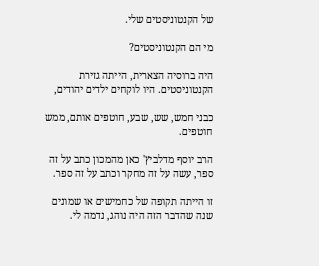של הקנטוניסטים שלי.

מי הם הקנטוניסטים?

היה ברוסיה הצארית, הייתה גזירת הקנטוניסטים. היו לוקחים ילדים יהודים,

כבני חמש, שש, שבע, חוטפים אותם, ממש חוטפים.

הרב יוסף מדלביץ' כאן מהמכון כתב על זה ספר, עשה על זה מחקר וכתב על זה ספר.

זו הייתה תקופה של כחמישים או שמונים שנה שהדבר הזה היה נוהג, נדמה לי.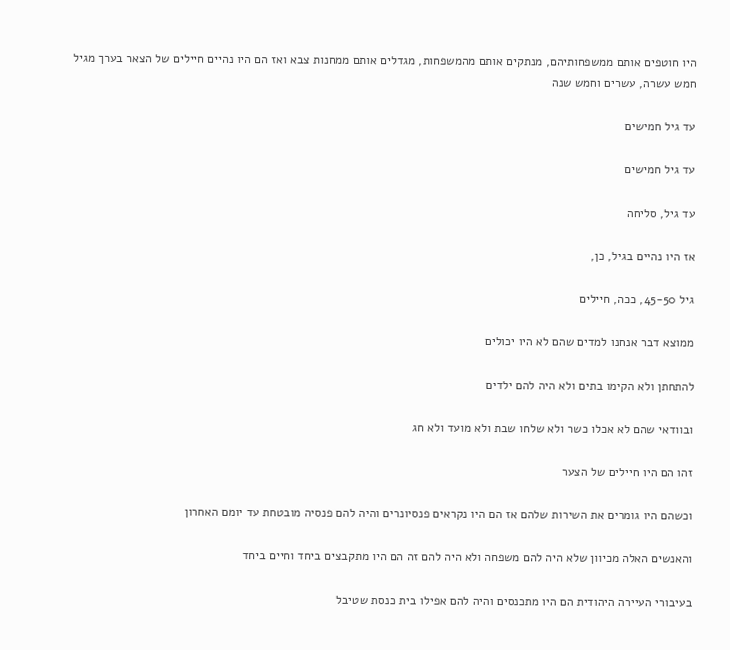היו חוטפים אותם ממשפחותיהם, מנתקים אותם מהמשפחות, מגדלים אותם ממחנות צבא ואז הם היו נהיים חיילים של הצאר בערך מגיל חמש עשרה, עשרים וחמש שנה

עד גיל חמישים

עד גיל חמישים

עד גיל, סליחה

אז היו נהיים בגיל, כן,

גיל 45-50, ככה, חיילים

ממוצא דבר אנחנו למדים שהם לא היו יכולים

להתחתן ולא הקימו בתים ולא היה להם ילדים

ובוודאי שהם לא אכלו כשר ולא שלחו שבת ולא מועד ולא חג

זהו הם היו חיילים של הצער

וכשהם היו גומרים את השירות שלהם אז הם היו נקראים פנסיונרים והיה להם פנסיה מובטחת עד יומם האחרון

והאנשים האלה מכיוון שלא היה להם משפחה ולא היה להם זה הם היו מתקבצים ביחד וחיים ביחד

בעיבורי העיירה היהודית הם היו מתכנסים והיה להם אפילו בית כנסת שטיבל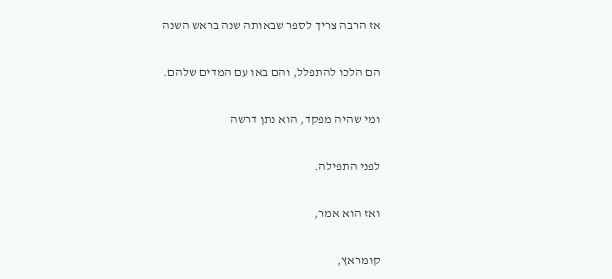אז הרבה צריך לספר שבאותה שנה בראש השנה

הם הלכו להתפלל, והם באו עם המדים שלהם.

ומי שהיה מפקד, הוא נתן דרשה

לפני התפילה.

ואז הוא אמר,

קומראץ,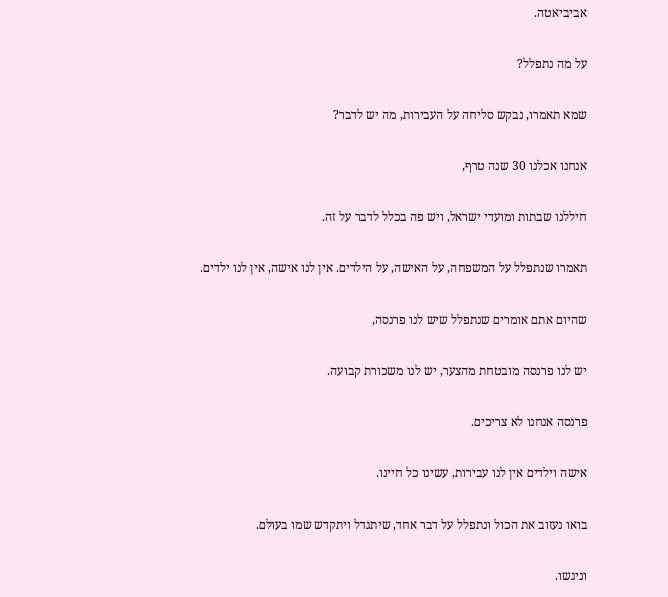אביביאטה.

על מה נתפלל?

שמא תאמרו, נבקש סליחה על העבירות, מה יש לדבר?

אנחנו אכלנו 30 שנה טרף,

חיללנו שבתות ומועדי ישראל, ויש פה בכלל לדבר על זה.

תאמרו שנתפלל על המשפחה, על האישה, על הילדים. אין לנו אישה, אין לנו ילדים.

שהיום אתם אומרים שנתפלל שיש לנו פרנסה,

יש לנו פרנסה מובטחת מהצער, יש לנו משכורת קבועה.

פרנסה אנחנו לא צריכים.

אישה וילדים אין לנו עבירות, עשינו כל חיינו.

בואו נעזוב את הכול ונתפלל על דבר אחד, שיתגדל ויתקדש שמו בעולם.

וניגשו.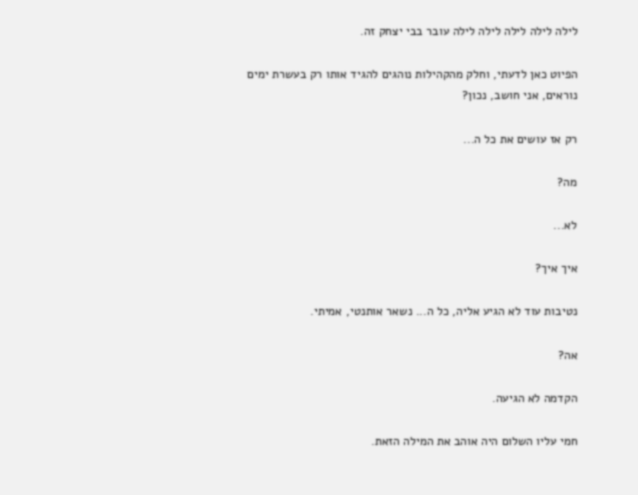לילה לילה לילה לילה לילה עובר בבי יצחק זה.

הפיוט כאן לדעתי, וחלק מהקהילות נוהגים להגיד אותו רק בעשרת ימים נוראים, אני חושב, נכון?

רק אז עושים את כל ה...

מה?

לא...

איך איך?

נטיבות עוד לא הגיע אליה, כל ה... נשאר אותנטי, אמיתי.

אה?

הקדמה לא הגיעה.

חמי עליו השלום היה אוהב את המילה הזאת.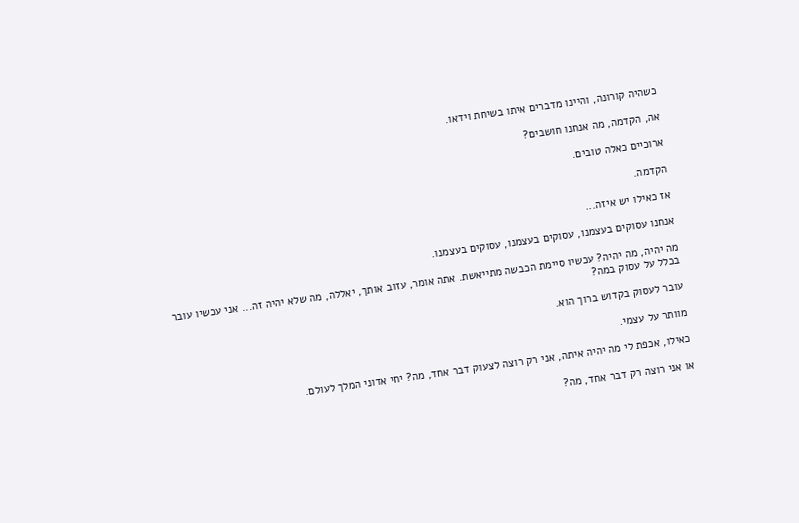כשהיה קורונה, והיינו מדברים איתו בשיחת וידאו.

אה, הקדמה, מה אנחנו חושבים?

ארוכיים כאלה טובים.

הקדמה.

אז כאילו יש איזה...

אנחנו עסוקים בעצמנו, עסוקים בעצמנו, עסוקים בעצמנו.

מה יהיה, מה יהיה? עכשיו סיימת הכבשה מתייאשת. אתה אומר, עזוב אותך, יאללה, מה שלא יהיה זה... אני עכשיו עובר בכלל על עסוק במה?

עובר לעסוק בקדוש ברוך הוא.

מוותר על עצמי.

כאילו, אכפת לי מה יהיה איתה, אני רק רוצה לצעוק דבר אחד, מה? יחי אדוני המלך לעולם.

או אני רוצה רק דבר אחד, מה?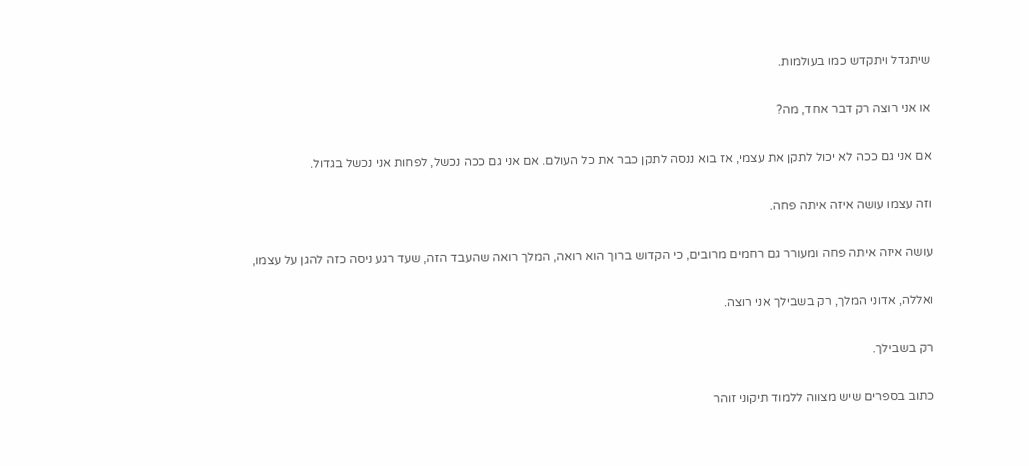שיתגדל ויתקדש כמו בעולמות.

או אני רוצה רק דבר אחד, מה?

אם אני גם ככה לא יכול לתקן את עצמי, אז בוא ננסה לתקן כבר את כל העולם. אם אני גם ככה נכשל, לפחות אני נכשל בגדול.

וזה עצמו עושה איזה איתה פחה.

עושה איזה איתה פחה ומעורר גם רחמים מרובים, כי הקדוש ברוך הוא רואה, המלך רואה שהעבד הזה, שעד רגע ניסה כזה להגן על עצמו,

ואללה, אדוני המלך, רק בשבילך אני רוצה.

רק בשבילך.

כתוב בספרים שיש מצווה ללמוד תיקוני זוהר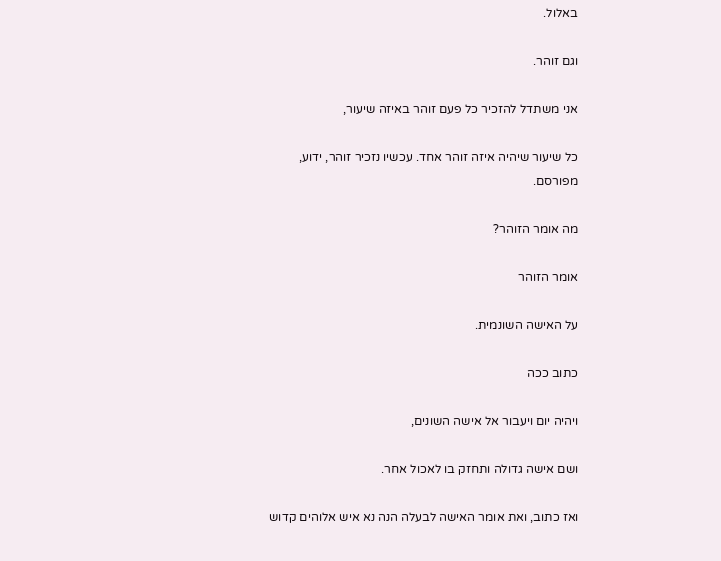באלול.

וגם זוהר.

אני משתדל להזכיר כל פעם זוהר באיזה שיעור,

כל שיעור שיהיה איזה זוהר אחד. עכשיו נזכיר זוהר, ידוע, מפורסם.

מה אומר הזוהר?

אומר הזוהר

על האישה השונמית.

כתוב ככה

ויהיה יום ויעבור אל אישה השונים,

ושם אישה גדולה ותחזק בו לאכול אחר.

ואז כתוב, ואת אומר האישה לבעלה הנה נא איש אלוהים קדוש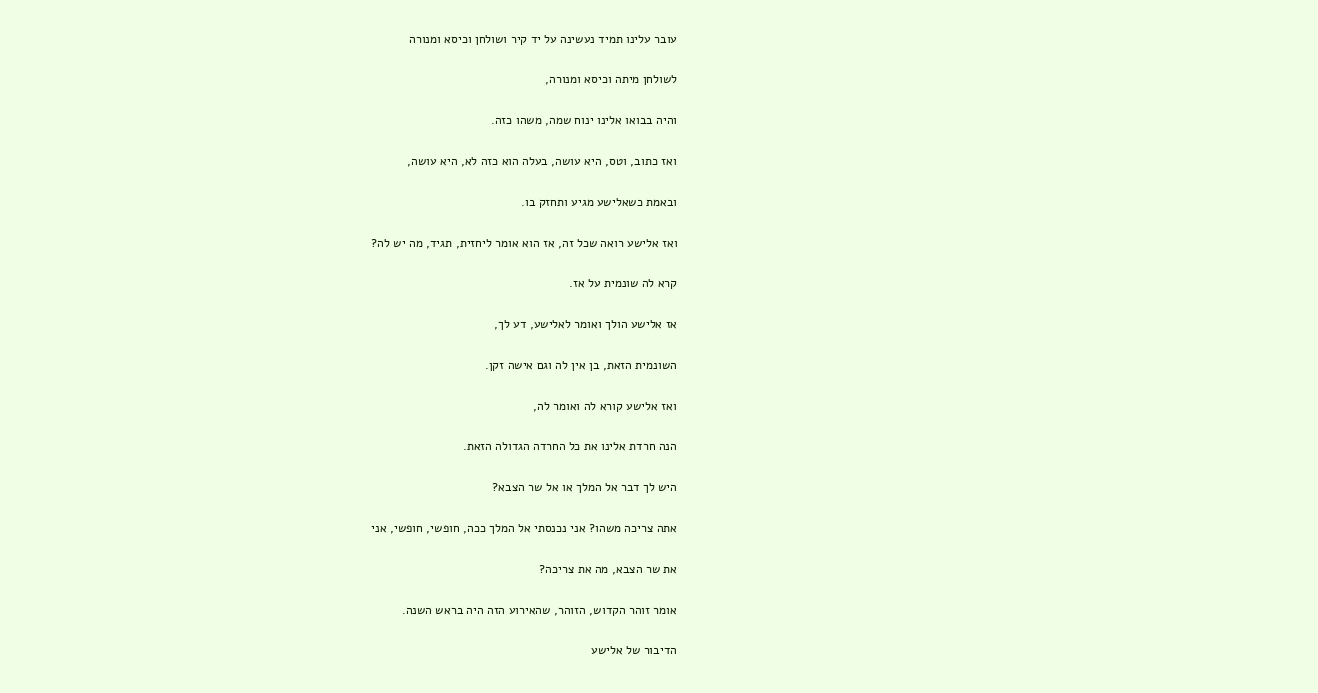עובר עלינו תמיד נעשינה על יד קיר ושולחן וכיסא ומנורה

לשולחן מיתה וכיסא ומנורה,

והיה בבואו אלינו ינוח שמה, משהו כזה.

ואז כתוב, וטס, היא עושה, בעלה הוא כזה לא, היא עושה,

ובאמת כשאלישע מגיע ותחזק בו.

ואז אלישע רואה שכל זה, אז הוא אומר ליחזית, תגיד, מה יש לה?

קרא לה שונמית על אז.

אז אלישע הולך ואומר לאלישע, דע לך,

השונמית הזאת, בן אין לה וגם אישה זקן.

ואז אלישע קורא לה ואומר לה,

הנה חרדת אלינו את כל החרדה הגדולה הזאת.

היש לך דבר אל המלך או אל שר הצבא?

אתה צריכה משהו? אני נכנסתי אל המלך ככה, חופשי, חופשי, אני

את שר הצבא, מה את צריכה?

אומר זוהר הקדוש, הזוהר, שהאירוע הזה היה בראש השנה.

הדיבור של אלישע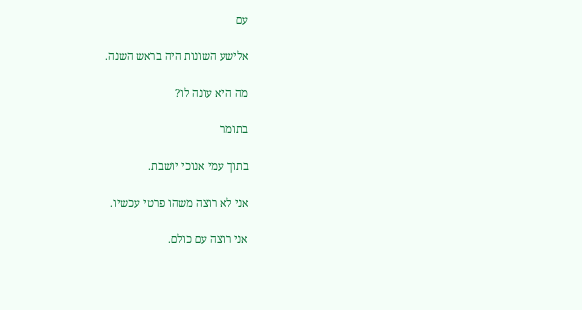עם

אלישע השונות היה בראש השנה.

מה היא עונה לו?

בתומר

בתוך עמי אנוכי יושבת.

אני לא רוצה משהו פרטי עכשיו.

אני רוצה עם כולם.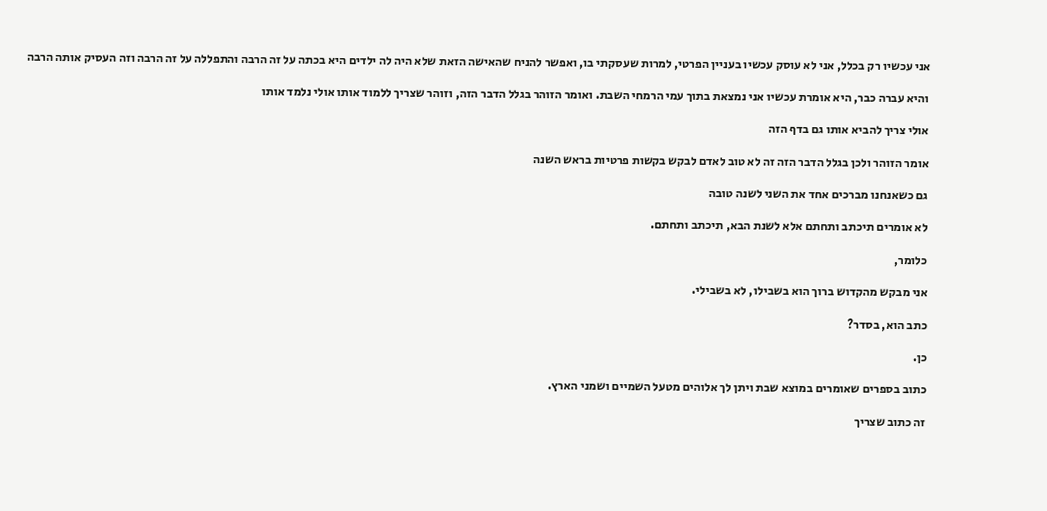אני עכשיו רק בכלל, אני לא עוסק עכשיו בעניין הפרטי, למרות שעסקתי בו, ואפשר להניח שהאישה הזאת שלא היה לה ילדים היא בכתה על זה הרבה והתפללה על זה הרבה וזה העסיק אותה הרבה

והיא עברה כבר, היא אומרת עכשיו אני נמצאת בתוך עמי הרמחי השבת. ואומר הזוהר בגלל הדבר הזה, וזוהר שצריך ללמוד אותו אולי נלמד אותו

אולי צריך להביא אותו גם בדף הזה

אומר הזוהר ולכן בגלל הדבר הזה זה לא טוב לאדם לבקש בקשות פרטיות בראש השנה

גם כשאנחנו מברכים אחד את השני לשנה טובה

לא אומרים תיכתב ותחתם אלא לשנת הבא, תיכתב ותחתם.

כלומר,

אני מבקש מהקדוש ברוך הוא בשבילו, לא בשבילי.

כתב הוא, בסדר?

כן.

כתוב בספרים שאומרים במוצא שבת ויתן לך אלוהים מטעל השמיים ושמני הארץ.

זה כתוב שצריך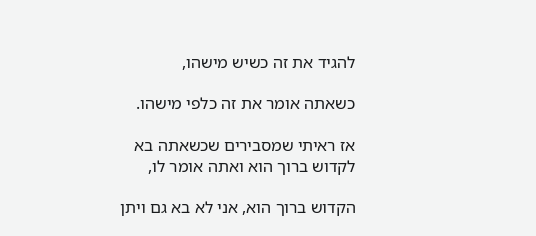להגיד את זה כשיש מישהו,

כשאתה אומר את זה כלפי מישהו.

אז ראיתי שמסבירים שכשאתה בא לקדוש ברוך הוא ואתה אומר לו,

הקדוש ברוך הוא, אני לא בא גם ויתן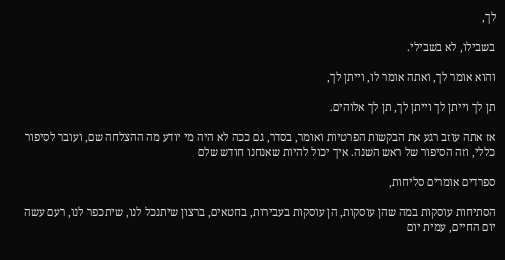לך,

בשבילו, לא בשבילי.

והוא אומר לך, ואתה אומר לו, וייתן לך,

תן לך וייתן לך וייתן לך, תן לך אלוהים.

אז אתה עוזב רגע את הבקשות הפרטיות ואומר, בסדר, גם ככה לא היה מי יודע מה ההצלחה שם, ועובר לסיפור כללי, וזה הסיפור של ראש השנה. איך יכול להיות שאנחנו חודש שלם

ספרדים אומרים סליחות,

הסתיחות עוסקות במה שהן עוסקות, הן עוסקות בעבירות, בחטאים, ברצון שיתנכל לנו, שיתכפר לנו, רעם עשה יום החיים, עמית יום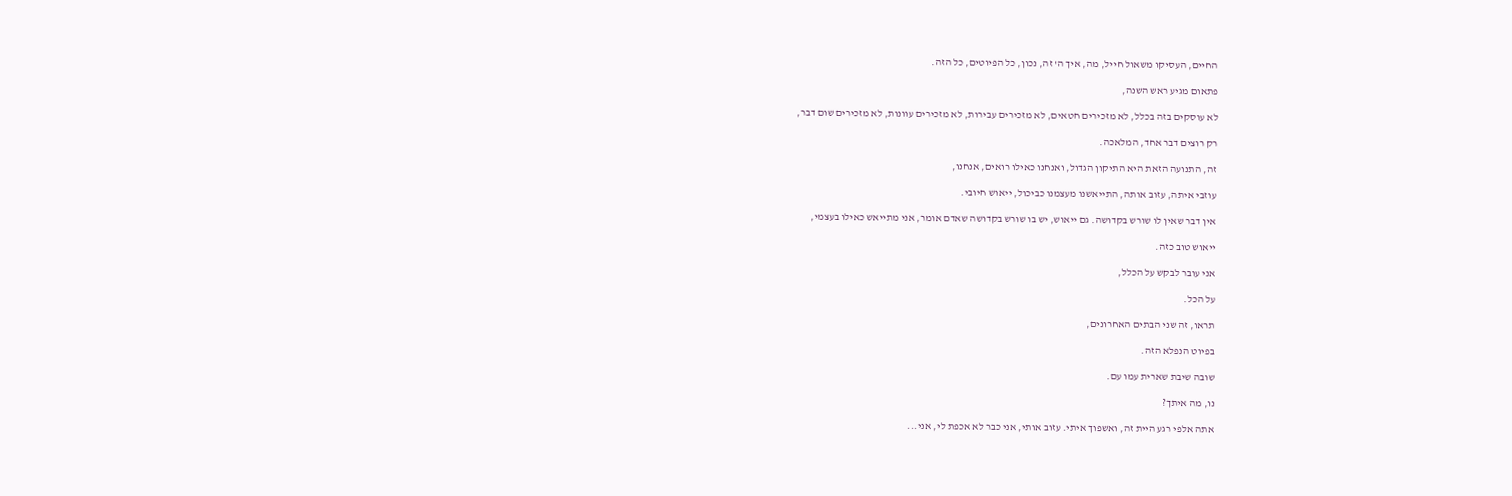החיים, העסיקו משאול חייל, מה, איך ה' זה, נכון, כל הפיוטים, כל הזה.

פתאום מגיע ראש השנה,

לא עוסקים בזה בכלל, לא מזכירים חטאים, לא מזכירים עבירות, לא מזכירים עוונות, לא מזכירים שום דבר,

רק רוצים דבר אחד, המלאכה.

זה, התנועה הזאת היא התיקון הגדול, ואנחנו כאילו רואים, אנחנו,

עוזבי איתה, עזוב אותה, התייאשנו מעצמנו כביכול, ייאוש חיובי.

אין דבר שאין לו שורש בקדושה. גם ייאוש, יש בו שורש בקדושה שאדם אומר, אני מתייאש כאילו בעצמי,

ייאוש טוב כזה.

אני עובר לבקש על הכלל,

על הכל.

תראו, זה שני הבתים האחרונים,

בפיוט הנפלא הזה.

שובה שיבת שארית עמו עם.

נו, מה איתך?

אתה אלפי רגע היית זה, ואשפוך איתי. עזוב אותי, אני כבר לא אכפת לי, אני...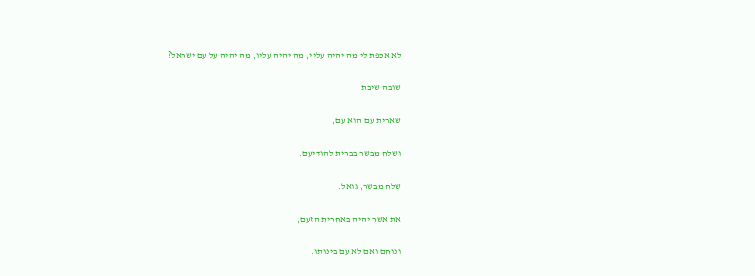לא אכפת לי מה יהיה עליי, מה יהיה עליו, מה יהיה על עם ישראל?

שובה שיבת

שארית עם הוא עם,

ושלח מבשר בברית להודיעם.

שלח מבשר, גואל.

את אשר יהיה באחרית הזעם,

ונוחם ואם לא עם בינותו.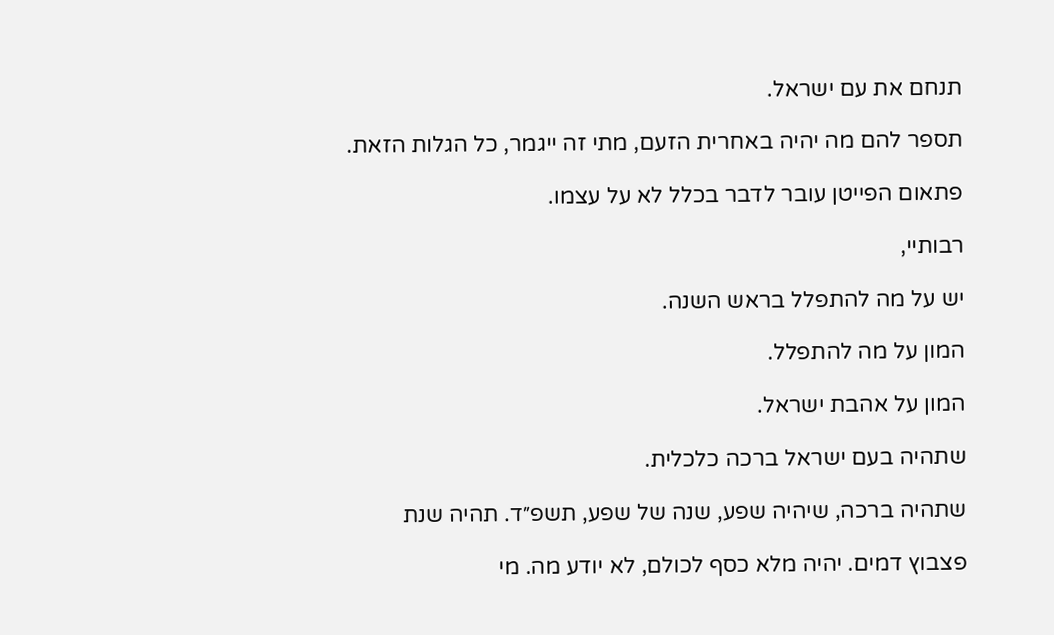תנחם את עם ישראל.

תספר להם מה יהיה באחרית הזעם, מתי זה ייגמר, כל הגלות הזאת.

פתאום הפייטן עובר לדבר בכלל לא על עצמו.

רבותיי,

יש על מה להתפלל בראש השנה.

המון על מה להתפלל.

המון על אהבת ישראל.

שתהיה בעם ישראל ברכה כלכלית.

שתהיה ברכה, שיהיה שפע, שנה של שפע, תשפ״ד. תהיה שנת

פצבוץ דמים. יהיה מלא כסף לכולם, לא יודע מה. מי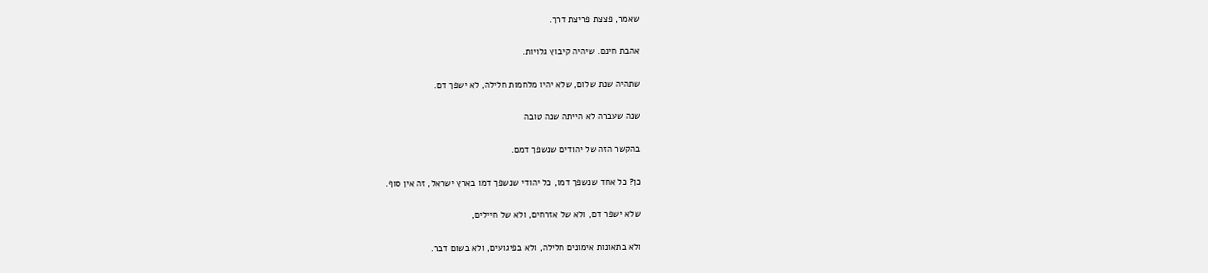שאמר, פצצת פריצת דרך.

אהבת חינם. שיהיה קיבוץ גלויות.

שתהיה שנת שלום, שלא יהיו מלחמות חלילה, לא ישפך דם.

שנה שעברה לא הייתה שנה טובה

בהקשר הזה של יהודים שנשפך דמם.

כן? כל אחד שנשפך דמו, כל יהודי שנשפך דמו בארץ ישראל, זה אין סוף.

שלא ישפר דם, ולא של אזרחים, ולא של חיילים,

ולא בתאונות אימונים חלילה, ולא בפיגועים, ולא בשום דבר.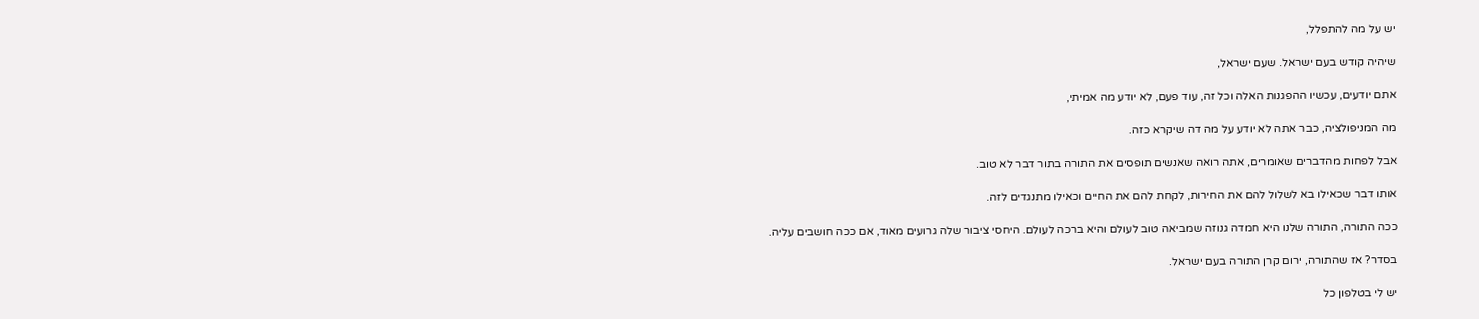יש על מה להתפלל,

שיהיה קודש בעם ישראל. שעם ישראל,

אתם יודעים, עכשיו ההפגנות האלה וכל זה, עוד פעם, לא יודע מה אמיתי,

מה המניפולציה, כבר אתה לא יודע על מה דה שיקרא כזה.

אבל לפחות מהדברים שאומרים, אתה רואה שאנשים תופסים את התורה בתור דבר לא טוב.

אותו דבר שכאילו בא לשלול להם את החירות, לקחת להם את החיים וכאילו מתנגדים לזה.

ככה התורה, התורה שלנו היא חמדה גנוזה שמביאה טוב לעולם והיא ברכה לעולם. היחסי ציבור שלה גרועים מאוד, אם ככה חושבים עליה.

בסדר? אז שהתורה, ירום קרן התורה בעם ישראל.

יש לי בטלפון כל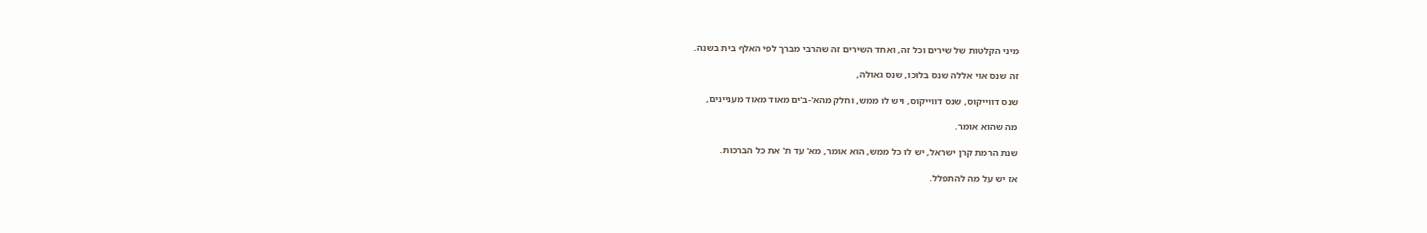מיני הקלטות של שירים וכל זה, ואחד השירים זה שהרבי מברך לפי האלף בית בשנה.

זה שנס אוי אללה שנס בלוכו, שנס גאולה,

שנס דווייקוס, שנס דווייקוס, ויש לו ממש, וחלק מהא'-ב'ים מאוד מאוד מעניינים,

מה שהוא אומר.

שנת הרמת קרן ישראל, יש לו כל ממש, הוא אומר, מא' עד ת' את כל הברכות.

אז יש על מה להתפלל.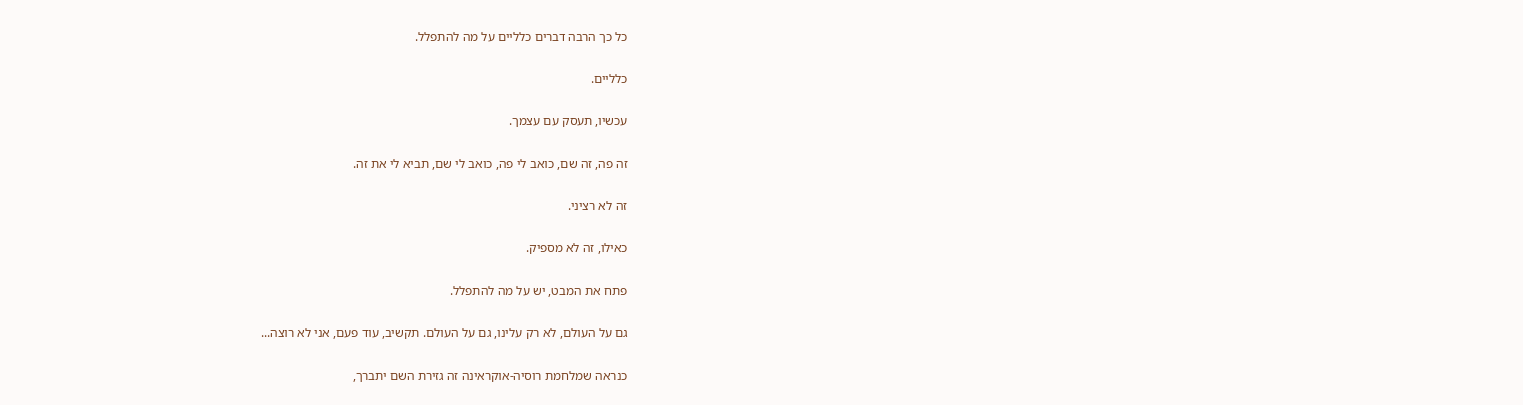כל כך הרבה דברים כלליים על מה להתפלל.

כלליים.

עכשיו, תעסק עם עצמך.

זה פה, זה שם, כואב לי פה, כואב לי שם, תביא לי את זה.

זה לא רציני.

כאילו, זה לא מספיק.

פתח את המבט, יש על מה להתפלל.

גם על העולם, לא רק עלינו, גם על העולם. תקשיב, עוד פעם, אני לא רוצה...

כנראה שמלחמת רוסיה-אוקראינה זה גזירת השם יתברך,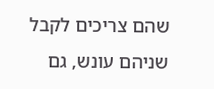שהם צריכים לקבל שניהם עונש, גם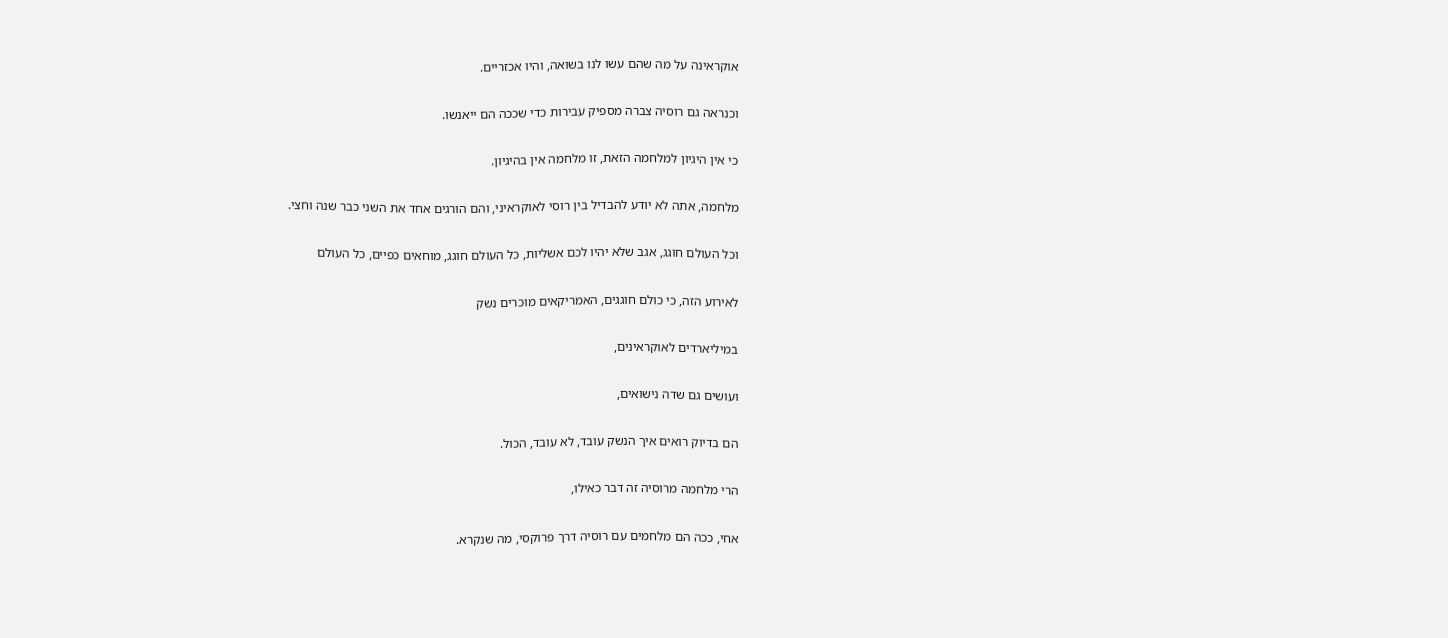אוקראינה על מה שהם עשו לנו בשואה, והיו אכזריים.

וכנראה גם רוסיה צברה מספיק עבירות כדי שככה הם ייאנשו.

כי אין היגיון למלחמה הזאת, זו מלחמה אין בהיגיון.

מלחמה, אתה לא יודע להבדיל בין רוסי לאוקראיני, והם הורגים אחד את השני כבר שנה וחצי.

וכל העולם חוגג, אגב שלא יהיו לכם אשליות, כל העולם חוגג, מוחאים כפיים, כל העולם

לאירוע הזה, כי כולם חוגגים, האמריקאים מוכרים נשק

במיליארדים לאוקראינים,

ועושים גם שדה נישואים,

הם בדיוק רואים איך הנשק עובד, לא עובד, הכול.

הרי מלחמה מרוסיה זה דבר כאילו,

אחי, ככה הם מלחמים עם רוסיה דרך פרוקסי, מה שנקרא.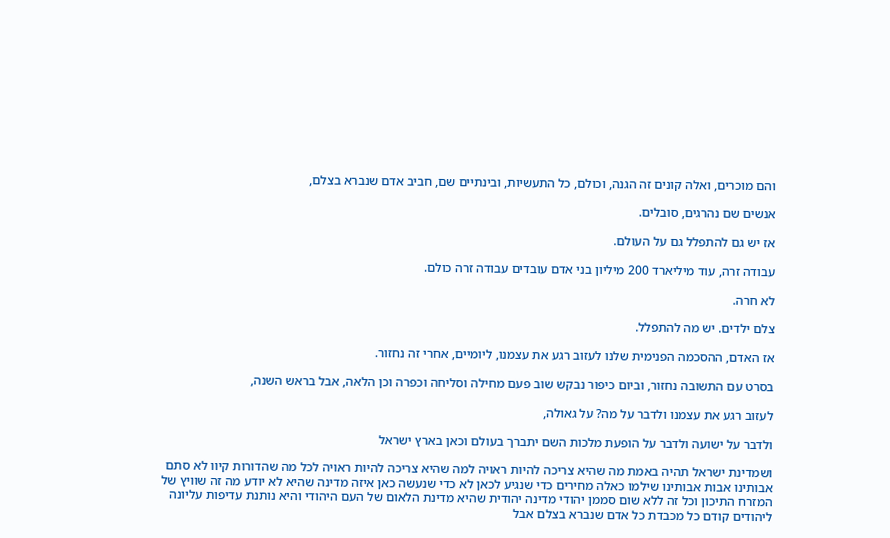והם מוכרים, ואלה קונים זה הגנה, וכולם, כל התעשיות, ובינתיים שם, חביב אדם שנברא בצלם,

אנשים שם נהרגים, סובלים.

אז יש גם להתפלל גם על העולם.

עבודה זרה, עוד מיליארד 200 מיליון בני אדם עובדים עבודה זרה כולם.

לא חרה.

צלם ילדים. יש מה להתפלל.

אז האדם, ההסכמה הפנימית שלנו לעזוב רגע את עצמנו, ליומיים, אחרי זה נחזור.

בסרט עם התשובה נחזור, וביום כיפור נבקש שוב פעם מחילה וסליחה וכפרה וכן הלאה, אבל בראש השנה,

לעזוב רגע את עצמנו ולדבר על מה? על גאולה,

ולדבר על ישועה ולדבר על הופעת מלכות השם יתברך בעולם וכאן בארץ ישראל

ושמדינת ישראל תהיה באמת מה שהיא צריכה להיות ראויה למה שהיא צריכה להיות ראויה לכל מה שהדורות קיוו לא סתם אבותינו אבות אבותינו שילמו כאלה מחירים כדי שנגיע לכאן לא כדי שנעשה כאן איזה מדינה שהיא לא יודע מה זה שוויץ של המזרח התיכון וכל זה ללא שום סממן יהודי מדינה יהודית שהיא מדינת הלאום של העם היהודי והיא נותנת עדיפות עליונה ליהודים קודם כל מכבדת כל אדם שנברא בצלם אבל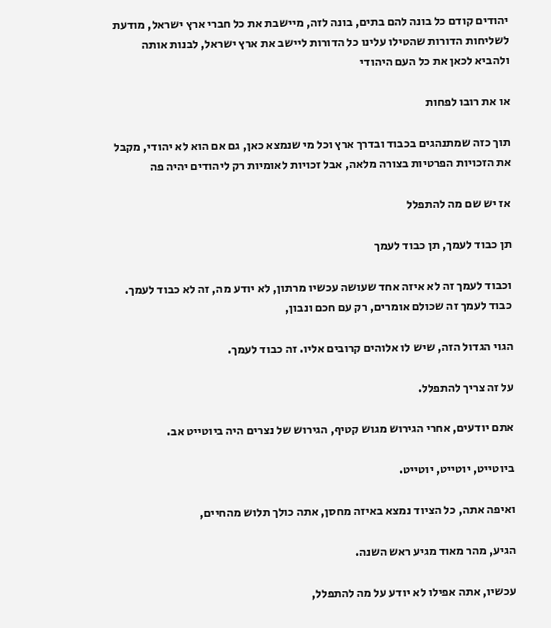יהודים קודם כל בונה להם בתים, בונה לזה, מיישבת את כל חברי ארץ ישראל, מודעת לשליחות הדורות שהטילו עלינו כל הדורות ליישב את ארץ ישראל, לבנות אותה ולהביא לכאן את כל העם היהודי

או את רובו לפחות

תוך כזה שמתנהגים בכבוד ובדרך ארץ וכל מי שנמצא כאן, גם אם הוא לא יהודי, מקבל את הזכויות הפרטיות בצורה מלאה, אבל זכויות לאומיות רק ליהודים יהיה פה

אז יש שם מה להתפלל

תן כבוד לעמך, תן כבוד לעמך

וכבוד לעמך זה לא איזה אחד שעושה עכשיו מרתון, לא יודע מה, זה לא כבוד לעמך. כבוד לעמך זה שכולם אומרים, רק עם חכם ונבון,

הגוי הגדול הזה, שיש לו אלוהים קרובים אליו. זה כבוד לעמך.

על זה צריך להתפלל.

אתם יודעים, אחרי הגירוש מגוש קטיף, הגירוש של נצרים היה ביוטייט אב.

ביוטייט, יוטייט, יוטייט.

ואיפה אתה, כל הציוד נמצא באיזה מחסן, אתה כולך תלוש מהחיים,

הגיע, מהר מאוד מגיע ראש השנה.

עכשיו, אתה אפילו לא יודע על מה להתפלל,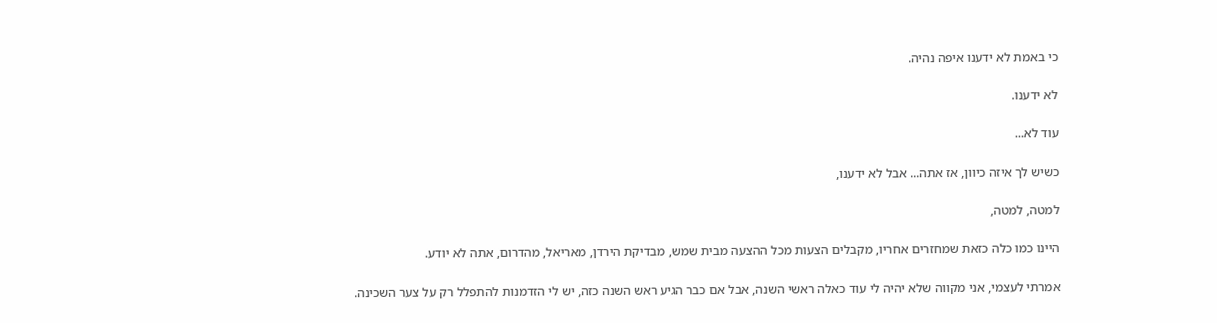כי באמת לא ידענו איפה נהיה.

לא ידענו.

עוד לא...

כשיש לך איזה כיוון, אז אתה... אבל לא ידענו,

למטה, למטה,

היינו כמו כלה כזאת שמחזרים אחריו, מקבלים הצעות מכל ההצעה מבית שמש, מבדיקת הירדן, מאריאל, מהדרום, אתה לא יודע.

אמרתי לעצמי, אני מקווה שלא יהיה לי עוד כאלה ראשי השנה, אבל אם כבר הגיע ראש השנה כזה, יש לי הזדמנות להתפלל רק על צער השכינה.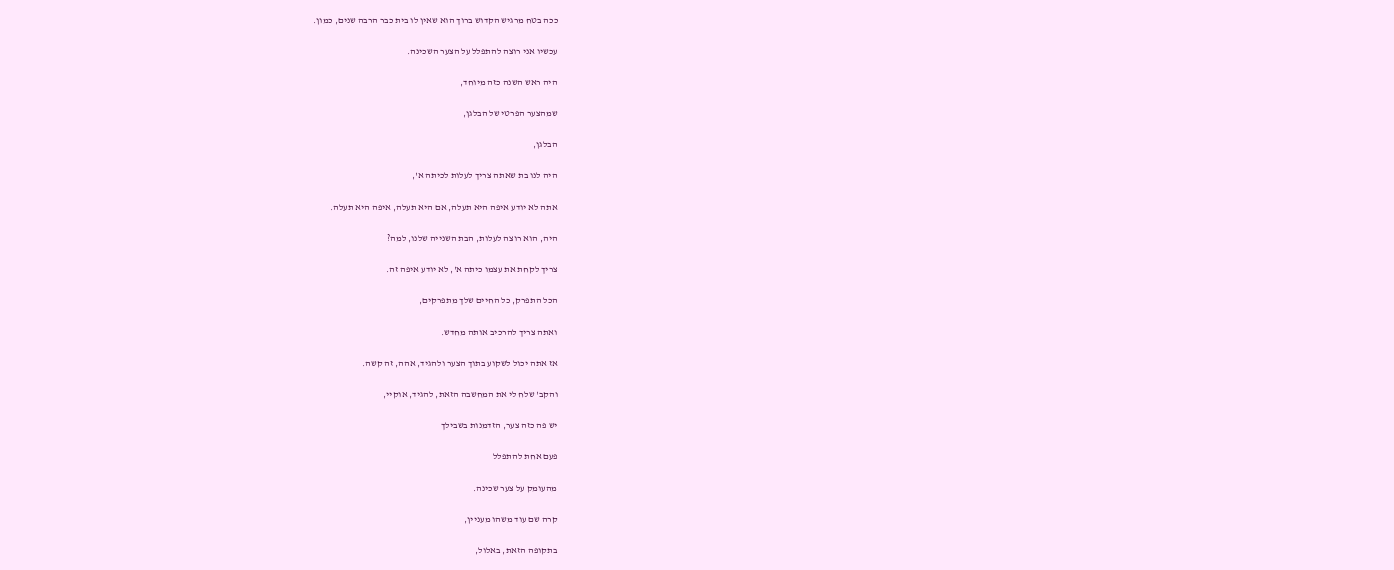ככה בטח מרגיש הקדוש ברוך הוא שאין לו בית כבר הרבה שנים, כמון.

עכשיו אני רוצה להתפלל על הצער השכינה.

היה ראש השנה כזה מיוחד,

שמהצער הפרטי של הבלגן,

הבלגן,

היה לנו בת שאתה צריך לעלות לכיתה א',

אתה לא יודע איפה היא תעלה, אם היא תעלה, איפה היא תעלה.

היה, הוא רוצה לעלות, הבת השנייה שלנו, למה?

צריך לקחת את עצמו כיתה א', לא יודע איפה זה.

הכל התפרק, כל החיים שלך מתפרקים,

ואתה צריך להרכיב אותה מחדש.

אז אתה יכול לשקוע בתוך הצער ולהגיד, אהה, זה קשה.

והקב' שלח לי את המחשבה הזאת, להגיד, אוקיי,

יש פה כזה צער, הזדמנות בשבילך

פעם אחת להתפלל

מהעומק על צער שכינה.

קרה שם עוד משהו מעניין,

בתקופה הזאת, באלול,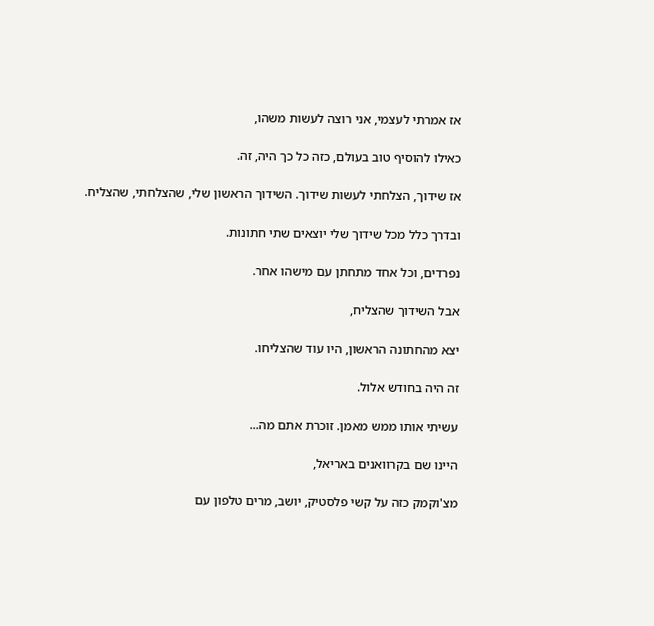אז אמרתי לעצמי, אני רוצה לעשות משהו,

כאילו להוסיף טוב בעולם, כזה כל כך היה, זה.

אז שידוך, הצלחתי לעשות שידוך. השידוך הראשון שלי, שהצלחתי, שהצליח.

ובדרך כלל מכל שידוך שלי יוצאים שתי חתונות.

נפרדים, וכל אחד מתחתן עם מישהו אחר.

אבל השידוך שהצליח,

יצא מהחתונה הראשון, היו עוד שהצליחו.

זה היה בחודש אלול.

עשיתי אותו ממש מאמן. זוכרת אתם מה...

היינו שם בקרוואנים באריאל,

מצ'וקמק כזה על קשי פלסטיק, יושב, מרים טלפון עם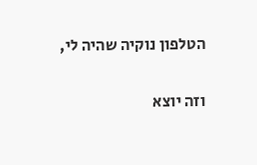הטלפון נוקיה שהיה לי,

וזה יוצא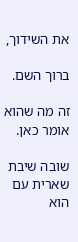את השידוך,

ברוך השם.

זה מה שהוא אומר כאן.

שובה שיבת שארית עם הוא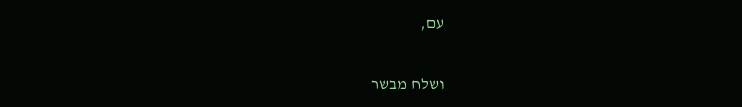עם,

ושלח מבשר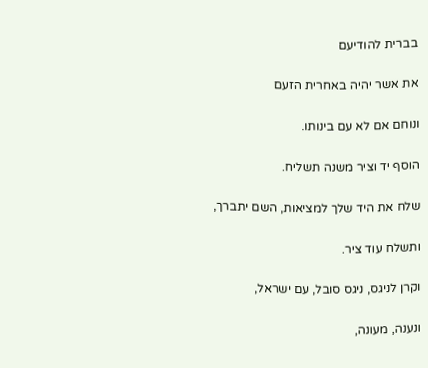בברית להודיעם

את אשר יהיה באחרית הזעם

ונוחם אם לא עם בינותו.

הוסף יד וציר משנה תשליח.

שלח את היד שלך למציאות, השם יתברך,

ותשלח עוד ציר.

וקרן לניגס, ניגס סובל, עם ישראל,

ונענה, מעונה,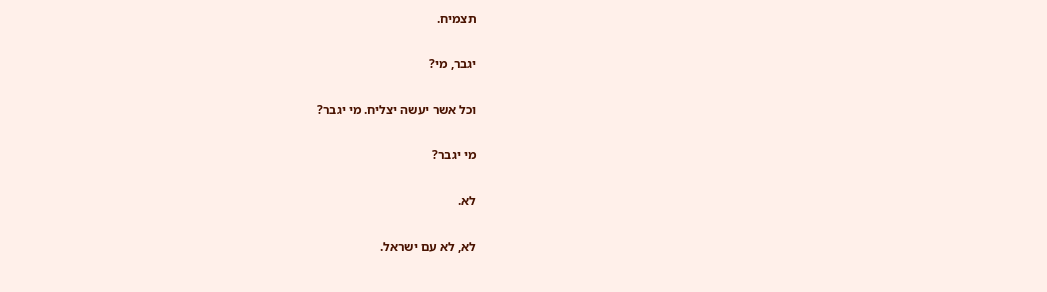תצמיח.

יגבר, מי?

וכל אשר יעשה יצליח. מי יגבר?

מי יגבר?

לא.

לא, לא עם ישראל.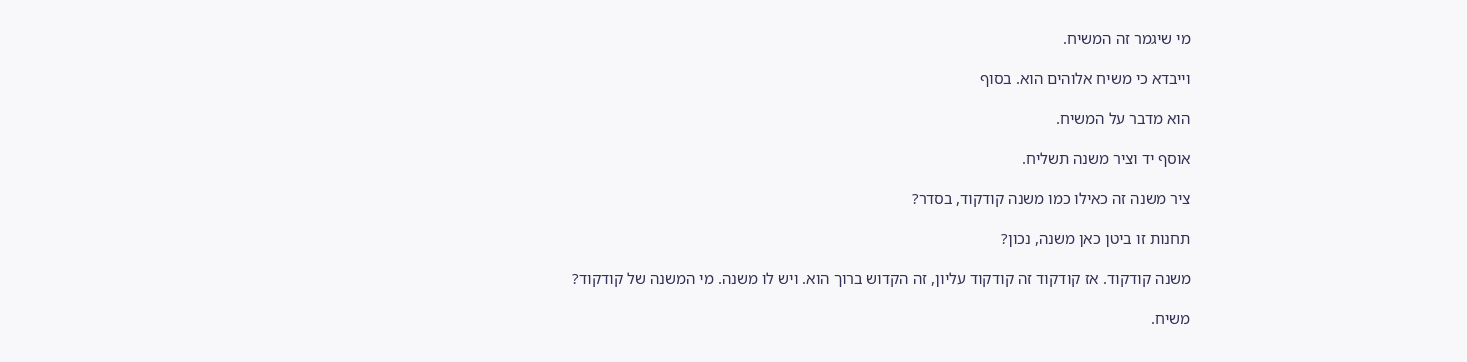מי שיגמר זה המשיח.

וייבדא כי משיח אלוהים הוא. בסוף

הוא מדבר על המשיח.

אוסף יד וציר משנה תשליח.

ציר משנה זה כאילו כמו משנה קודקוד, בסדר?

תחנות זו ביטן כאן משנה, נכון?

משנה קודקוד. אז קודקוד זה קודקוד עליון, זה הקדוש ברוך הוא. ויש לו משנה. מי המשנה של קודקוד?

משיח.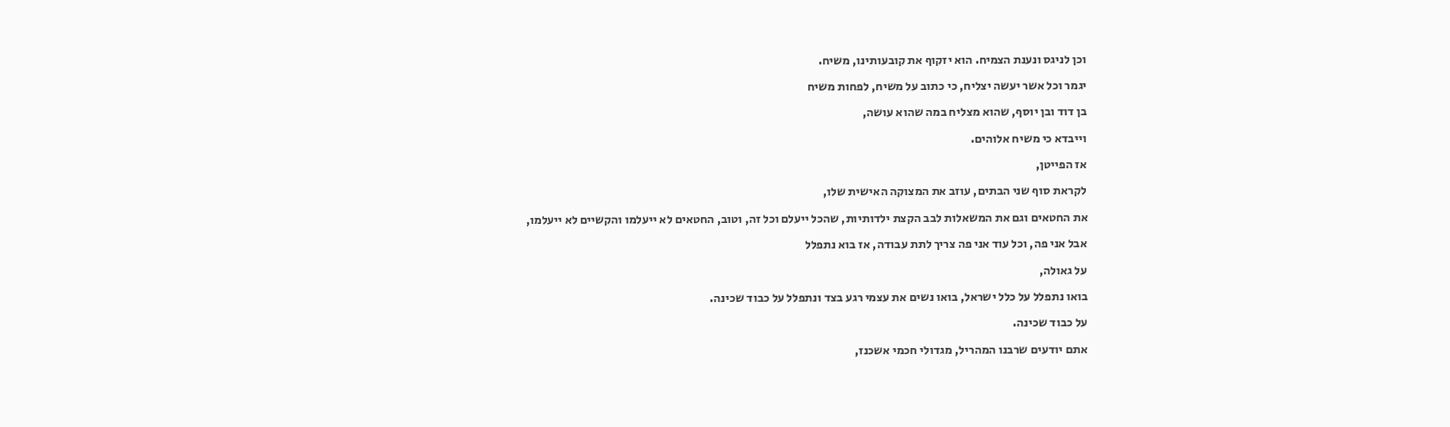וכן לניגס ונענת הצמיח. הוא יזקוף את קובעותינו, משיח.

יגמר וכל אשר יעשה יצליח, כי כתוב על משיח, לפחות משיח

בן דוד ובן יוסף, שהוא מצליח במה שהוא עושה,

וייבדא כי משיח אלוהים.

אז הפייטן,

לקראת סוף שני הבתים, עוזב את המצוקה האישית שלו,

את החטאים וגם את המשאלות לבב הקצת ילדותיות, שהכל ייעלם וכל זה, וטוב, החטאים לא ייעלמו והקשיים לא ייעלמו,

אבל אני פה, וכל עוד אני פה צריך לתת עבודה, אז בוא נתפלל

על גאולה,

בואו נתפלל על כלל ישראל, בואו נשים את עצמי רגע בצד ונתפלל על כבוד שכינה.

על כבוד שכינה.

אתם יודעים שרבנו המהריל, מגדולי חכמי אשכנז,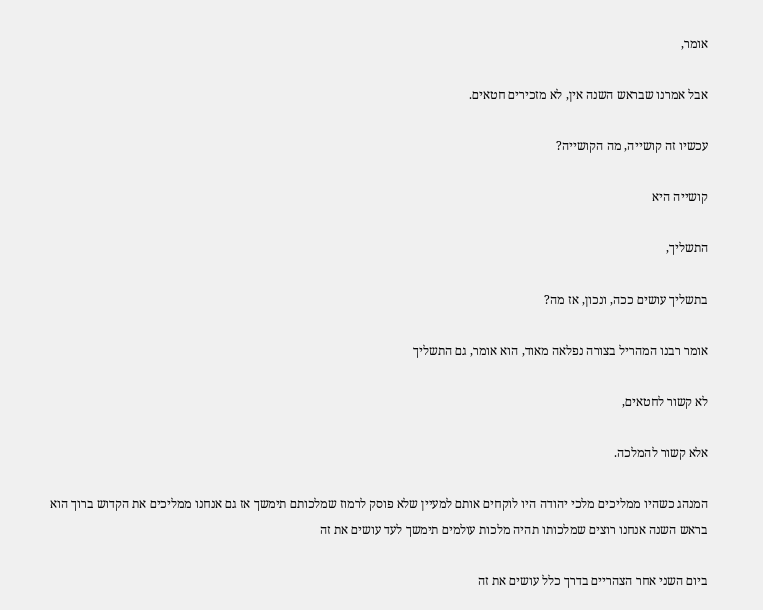אומר,

אבל אמרנו שבראש השנה אין, לא מזכירים חטאים.

עכשיו זה קושייה, מה הקושייה?

קושייה היא

התשליך,

בתשליך עושים ככה, ונכון, אז מה?

אומר רבנו המהריל בצורה נפלאה מאוד, הוא אומר, גם התשליך

לא קשור לחטאים,

אלא קשור להמלכה.

המנהג כשהיו ממליכים מלכי יהודה היו לוקחים אותם למעיין שלא פוסק לרמוז שמלכותם תימשך אז גם אנחנו ממליכים את הקדוש ברוך הוא בראש השנה אנחנו רוצים שמלכותו תהיה מלכות עולמים תימשך לעד עושים את זה

ביום השני אחר הצהריים בדרך כלל עושים את זה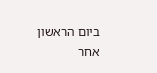ביום הראשון אחר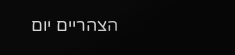הצהריים יום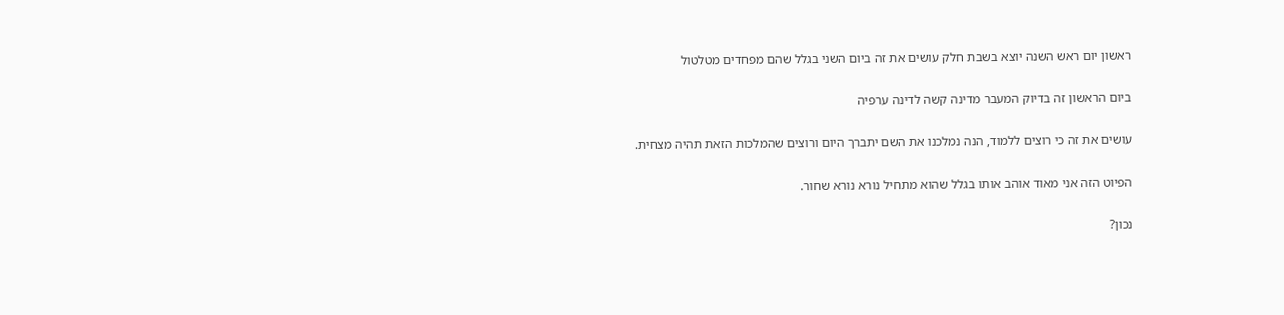ראשון יום ראש השנה יוצא בשבת חלק עושים את זה ביום השני בגלל שהם מפחדים מטלטול

ביום הראשון זה בדיוק המעבר מדינה קשה לדינה ערפיה

עושים את זה כי רוצים ללמוד, הנה נמלכנו את השם יתברך היום ורוצים שהמלכות הזאת תהיה מצחית.

הפיוט הזה אני מאוד אוהב אותו בגלל שהוא מתחיל נורא נורא שחור.

נכון?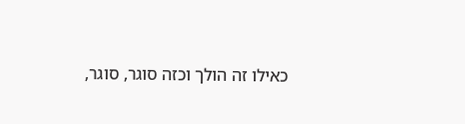כאילו זה הולך וכזה סוגר, סוגר,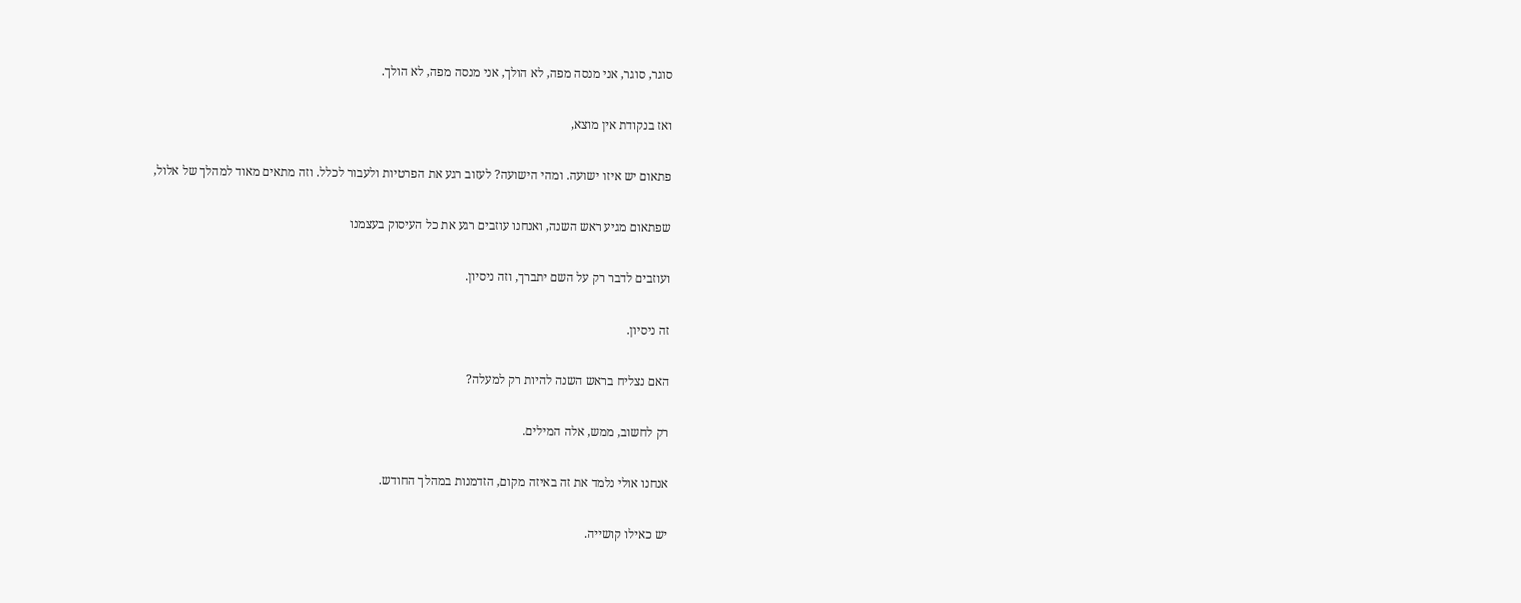סוגר, סוגר, אני מנסה מפה, לא הולך, אני מנסה מפה, לא הולך.

ואז בנקודת אין מוצא,

פתאום יש איזו ישועה. ומהי הישועה? לעזוב רגע את הפרטיות ולעבור לכלל. וזה מתאים מאוד למהלך של אלול,

שפתאום מגיע ראש השנה, ואנחנו עוזבים רגע את כל העיסוק בעצמנו

ועוזבים לדבר רק על השם יתברך, וזה ניסיון.

זה ניסיון.

האם נצליח בראש השנה להיות רק למעלה?

רק לחשוב, ממש, אלה המילים.

אנחנו אולי נלמד את זה באיזה מקום, הזדמנות במהלך החודש.

יש כאילו קושייה.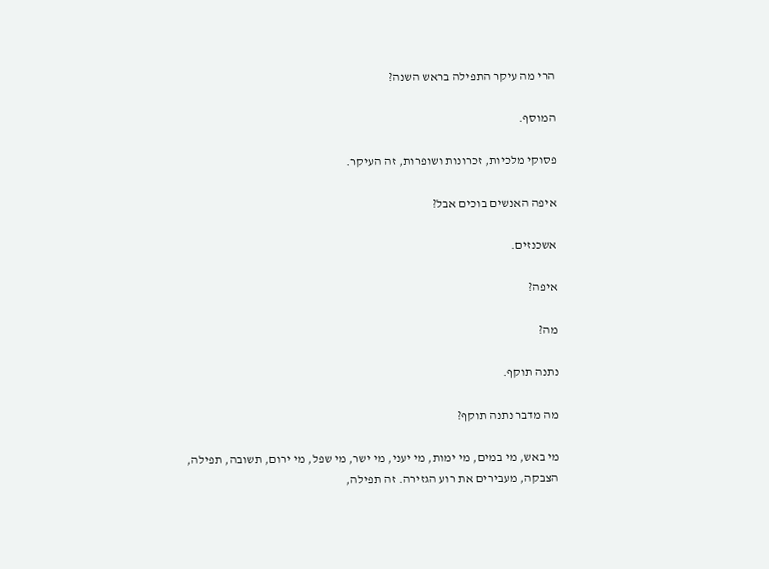הרי מה עיקר התפילה בראש השנה?

המוסף.

פסוקי מלכיות, זכרונות ושופרות, זה העיקר.

איפה האנשים בוכים אבל?

אשכנזים.

איפה?

מה?

נתנה תוקף.

מה מדבר נתנה תוקף?

מי באש, מי במים, מי ימות, מי יעני, מי ישר, מי שפל, מי ירום, תשובה, תפילה, הצבקה, מעבירים את רוע הגזירה. זה תפילה,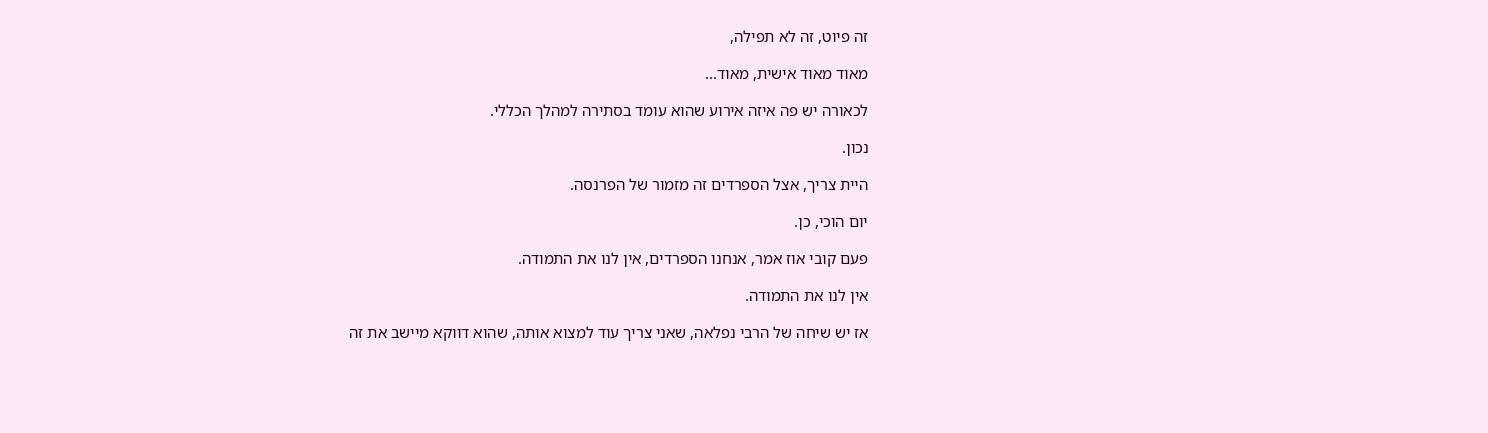זה פיוט, זה לא תפילה,

מאוד מאוד אישית, מאוד...

לכאורה יש פה איזה אירוע שהוא עומד בסתירה למהלך הכללי.

נכון.

היית צריך, אצל הספרדים זה מזמור של הפרנסה.

יום הוכי, כן.

פעם קובי אוז אמר, אנחנו הספרדים, אין לנו את התמודה.

אין לנו את התמודה.

אז יש שיחה של הרבי נפלאה, שאני צריך עוד למצוא אותה, שהוא דווקא מיישב את זה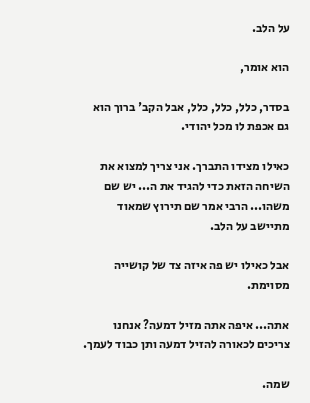על הלב.

הוא אומר,

בסדר, כלל, כלל, כלל, אבל הקב' ברוך הוא גם אכפת לו מכל יהודי.

כאילו מצידו התברך. אני צריך למצוא את השיחה הזאת כדי להגיד את ה... יש שם משהו... הרבי אמר שם תירוץ שמאוד מתיישב על הלב.

אבל כאילו יש פה איזה צד של קושייה מסוימת.

אתה... איפה אתה מזיל דמעה? אנחנו צריכים לכאורה להזיל דמעה ותן כבוד לעמך.

שמה.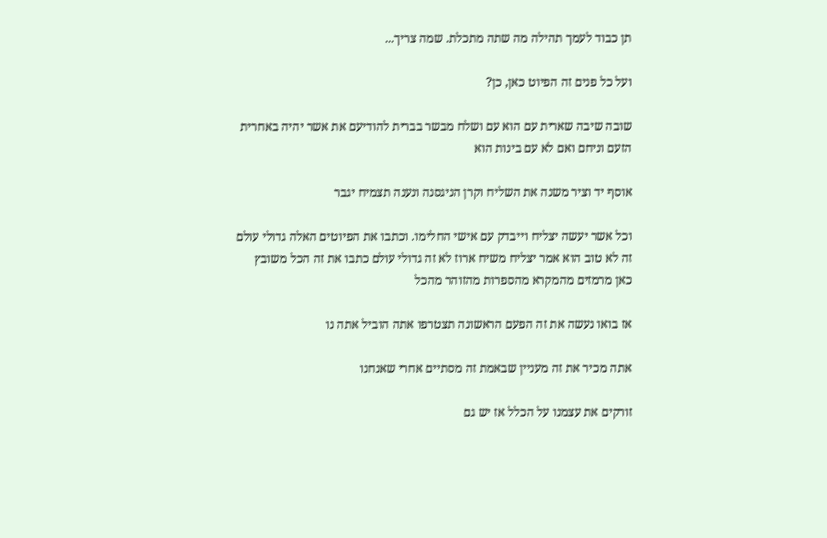תן כבוד לעמך תהילה מה שתה מתכלת. שמה צריך...

ועל כל פנים זה הפיוט כאן, כן?

שובה שיבה שארית עם הוא עם ושלח מבשר בברית להודיעם את אשר יהיה באחרית הזעם וניחם ואם לא עם בינות הוא

אוסף יד וציר משנה את השליח וקרן הניגסנה ונענה תצמיח יגבר

וכל אשר יעשה יצליח וייבדק עם אישי החלימו. וכתבו את הפיוטים האלה גדולי עולם זה לא טוב הוא אמר יצליח משיח ארוז לא זה גדולי עולם כתבו את זה הכל משובץ כאן מרמזים מהמקרא מהספרות מהזוהר מהכל

אז בואו נעשה את זה הפעם הראשונה תצטרפו אתה הוביל אתה נו

אתה מכיר את זה מעניין שבאמת זה מסתיים אחרי שאנחנו

זורקים את עצמנו על הכלל אז יש גם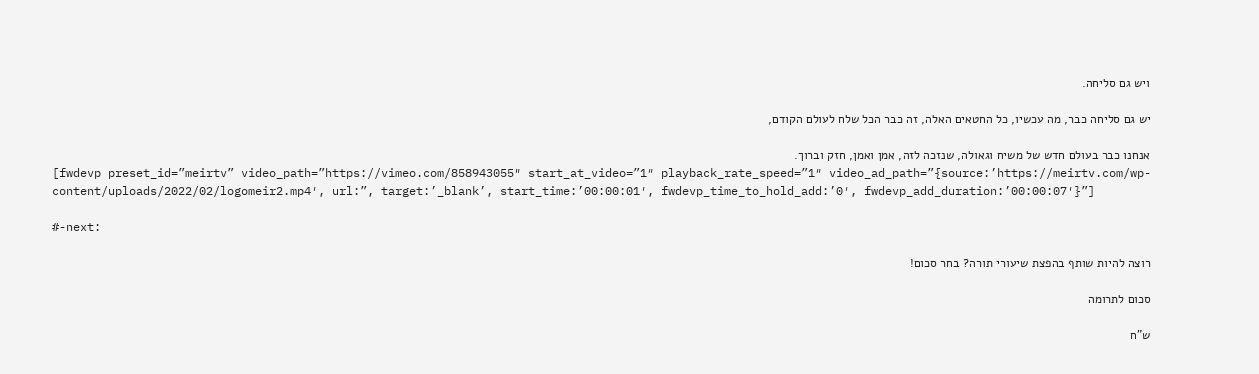ויש גם סליחה.

יש גם סליחה כבר, מה עכשיו, כל החטאים האלה, זה כבר הכל שלח לעולם הקודם,

אנחנו כבר בעולם חדש של משיח וגאולה, שנזכה לזה, אמן ואמן, חזק וברוך.
[fwdevp preset_id=”meirtv” video_path=”https://vimeo.com/858943055″ start_at_video=”1″ playback_rate_speed=”1″ video_ad_path=”{source:’https://meirtv.com/wp-content/uploads/2022/02/logomeir2.mp4′, url:”, target:’_blank’, start_time:’00:00:01′, fwdevp_time_to_hold_add:’0′, fwdevp_add_duration:’00:00:07′}”]

#-next:

רוצה להיות שותף בהפצת שיעורי תורה? בחר סכום!

סכום לתרומה

ש”ח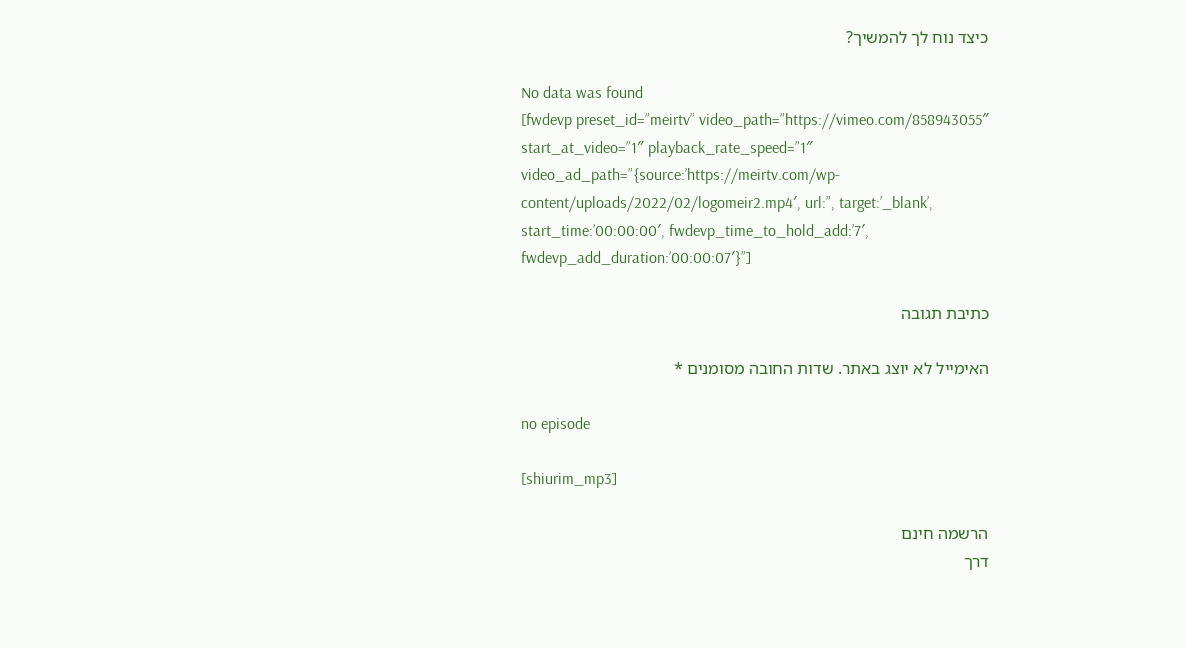כיצד נוח לך להמשיך?

No data was found
[fwdevp preset_id=”meirtv” video_path=”https://vimeo.com/858943055″ start_at_video=”1″ playback_rate_speed=”1″ video_ad_path=”{source:’https://meirtv.com/wp-content/uploads/2022/02/logomeir2.mp4′, url:”, target:’_blank’, start_time:’00:00:00′, fwdevp_time_to_hold_add:’7′, fwdevp_add_duration:’00:00:07′}”]

כתיבת תגובה

האימייל לא יוצג באתר. שדות החובה מסומנים *

no episode

[shiurim_mp3]

הרשמה חינם
דרך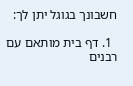חשבונך בגוגל יתן לך:

  1. דף בית מותאם עם רבנים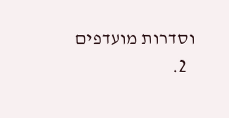וסדרות מועדפים
  2.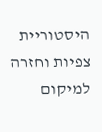היסטוריית צפיות וחזרה למיקום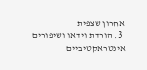אחרון שצפית
  3. הורדת וידאו ושיפורים אינטראקטיביים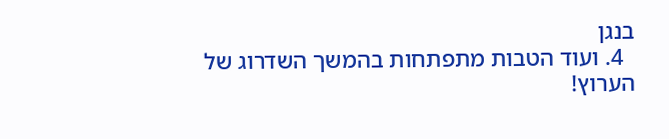בנגן
  4. ועוד הטבות מתפתחות בהמשך השדרוג של הערוץ!